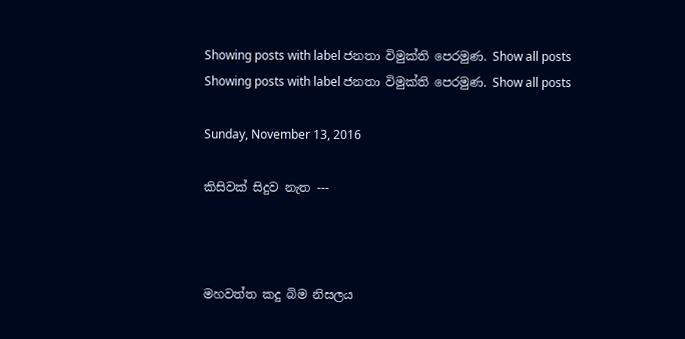Showing posts with label ජනතා විමුක්ති පෙරමුණ. Show all posts
Showing posts with label ජනතා විමුක්ති පෙරමුණ. Show all posts

Sunday, November 13, 2016

කිසිවක් සිදුව නැත ---



මහවත්ත කදු බිම නිසලය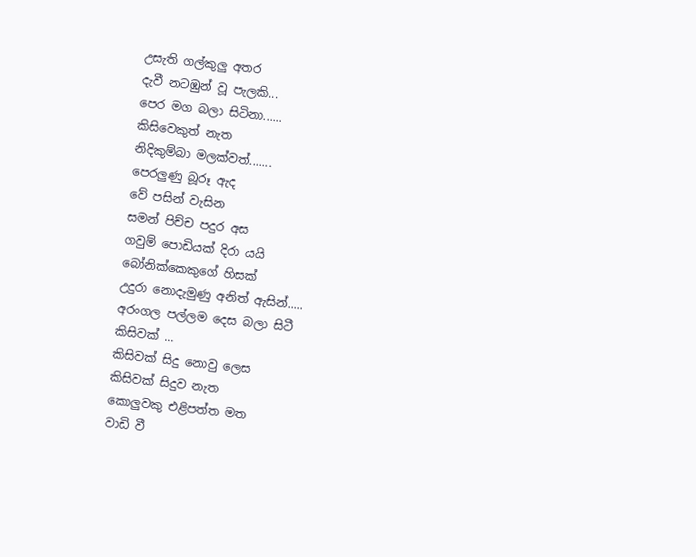උසැති ගල්කුලු අතර
දැවී නටඹුන් වූ පැලකි...
පෙර මග බලා සිටිනා......
කිසිවෙකුත් නැත
නිදිකුම්බා මලක්වත්.......
පෙරලුණු බූරූ ඇද
වේ පසින් වැසින
සමන් පිච්ච පදුර අස
ගවුම් පොඩියක් දිරා යයි
බෝනික්කෙකුගේ හිසක්
උදුරා නොදැමුණු අනිත් ඇසින්.....
අරංගල පල්ලම දෙස බලා සිටී
කිසිවක් ...
කිසිවක් සිදු නොවු ලෙස
කිසිවක් සිදුව නැත
කොලුවකු එළිපත්ත මත
වාඩි වී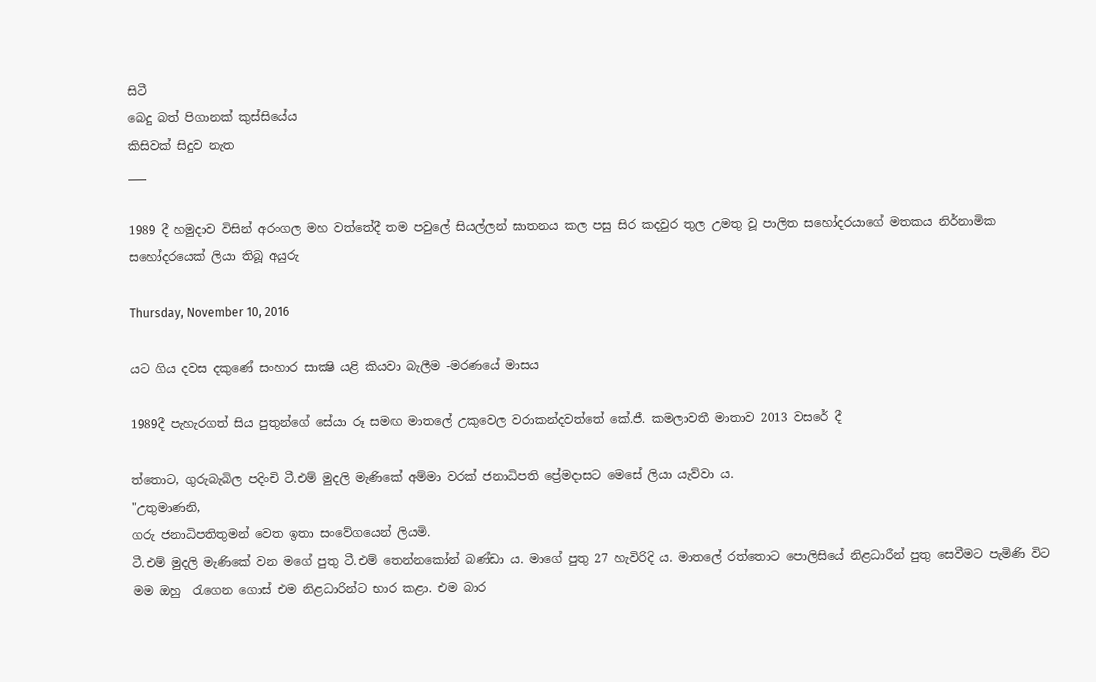සිටී
බෙදු බත් පිගානක් කුස්සියේය
කිසිවක් සිදුව නැත
___

1989 දී හමුදාව විසින් අරංගල මහ වත්තේදී තම පවුලේ සියල්ලන් ඝාතනය කල පසු සිර කදවුර තුල උමතු වූ පාලිත සහෝදරයාගේ මතකය නිර්නාමික සහෝදරයෙක් ලියා තිබූ අයුරු

Thursday, November 10, 2016

යට ගිය දවස දකුණේ සංහාර සාක්‍ෂි යළි කියවා බැලීම -මරණයේ මාසය

1989දී පැහැරගත් සිය පුතුන්ගේ සේයා රූ සමඟ මාතලේ උකුවෙල වරාකන්දවත්තේ කේ.ජී. කමලාවතී මාතාව 2013 වසරේ දී

ත්තොට, ගුරුබැබිල පදිංචි ටී.එම් මුදලි මැණිකේ අම්මා වරක් ජනාධිපති ප්‍රේමදාසට මෙසේ ලියා යැව්වා ය.
"උතුමාණනි,
ගරු ජනාධිපතිතුමන් වෙත ඉතා සංවේගයෙන් ලියමි.
ටී.එම් මුදලි මැණිකේ වන මගේ පුතු ටී.එම් තෙන්නකෝන් බණ්ඩා ය. මාගේ පුතු 27 හැවිරිදි ය. මාතලේ රත්තොට පොලිසියේ නිළධාරීන් පුතු සෙවීමට පැමිණි විට මම ඔහු  රැගෙන ගොස් එම නිළධාරින්ට භාර කළා. එම බාර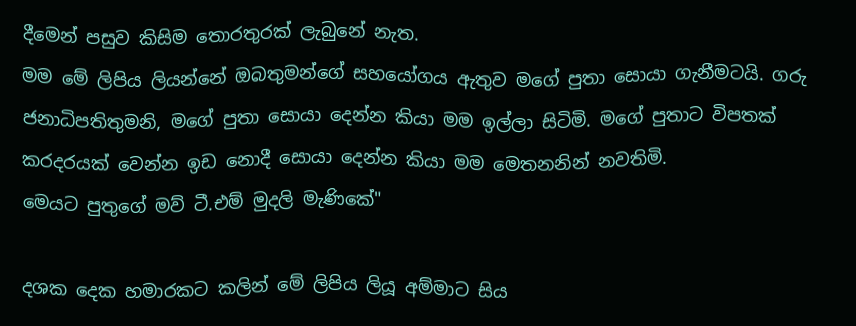දීමෙන් පසුව කිසිම තොරතුරක් ලැබුනේ නැත.
මම මේ ලිපිය ලියන්නේ ඔබතුමන්ගේ සහයෝගය ඇතුව මගේ පුතා සොයා ගැනීමටයි. ගරු ජනාධිපතිතුමනි, මගේ පුතා සොයා දෙන්න කියා මම ඉල්ලා සිටිමි. මගේ පුතාට විපතක් කරදරයක් වෙන්න ඉඩ නොදී සොයා දෙන්න කියා මම මෙතනනින් නවතිමි.
මෙයට පුතුගේ මව් ටී.එම් මුදලි මැණිකේ"

දශක දෙක හමාරකට කලින් මේ ලිපිය ලියූ අම්මාට සිය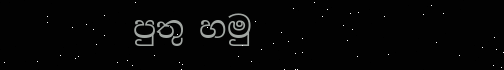පුතු හමු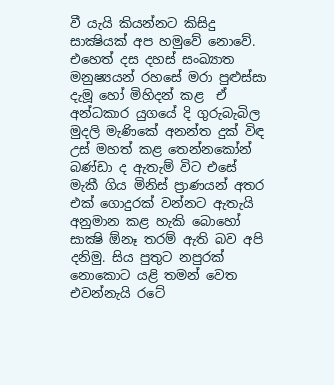වී යැයි කියන්නට කිසිදු සාක්‍ෂියක් අප හමුවේ නොවේ. එහෙත් දස දහස් සංඛ්‍යාත මනුෂ්‍යයන් රහසේ මරා පුළුස්සා දැමූ හෝ මිහිදන් කළ  ඒ අන්ධකාර යුගයේ දි ගුරුබැබිල මුදලි මැණිකේ අනන්ත දුක් විඳ උස් මහත් කළ තෙන්නකෝන් බණ්ඩා ද ඇතැම් විට එසේ මැකී ගිය මිනිස් ප්‍රාණයන් අතර එක් ගොදුරක් වන්නට ඇතැයි අනුමාන කළ හැකි බොහෝ සාක්‍ෂි ඕනෑ තරම් ඇති බව අපි දනිමු. සිය පුතුට නපුරක් නොකොට යළි තමන් වෙත එවන්නැයි රටේ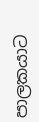පාලකයාට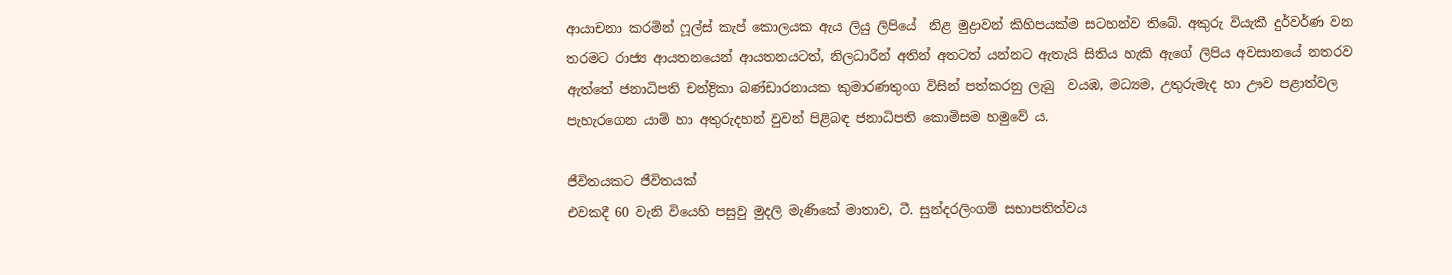ආයාචනා කරමින් ෆූල්ස් කැප් කොලයක ඇය ලියු ලිපියේ  නිළ මුද්‍රාවන් කිහිපයක්ම සටහන්ව තිබේ. අකුරු වියැකී දුර්වර්ණ වන තරමට රාජ්‍ය ආයතනයෙන් ආයතනයටත්, නිලධාරීන් අතින් අතටත් යන්නට ඇතැයි සිතිය හැකි ඇගේ ලිපිය අවසානයේ නතරව ඇත්තේ ජනාධිපති චන්ද්‍රිකා බණ්ඩාරනායක කුමාරණතුංග විසින් පත්කරනු ලැබු  වයඹ, මධ්‍යම, උතුරුමැද හා ඌව පළාත්වල පැහැරගෙන යාම් හා අතුරුදහන් වුවන් පිළිබඳ ජනාධිපති කොමිසම හමුවේ ය.

ජීවිතයකට ජීවිතයක්
එවකදී 60 වැනි වියෙහි පසුවු මුදලි මැණිකේ මාතාව, ටී. සුන්දරලිංගම් සභාපතිත්වය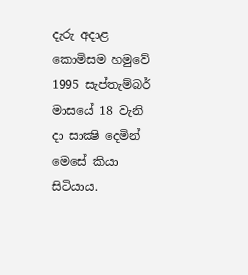දැරු අදාළ කොමිසම හමුවේ 1995 සැප්තැම්බර් මාසයේ 18 වැනි දා සාක්‍ෂි දෙමින් මෙසේ කියා සිටියාය.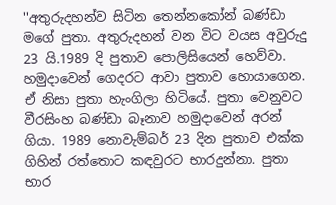''අතුරුදහන්ව සිටින තෙන්නකෝන් බණ්ඩා මගේ පුතා. අතුරුදහන් වන විට වයස අවුරුදු 23 යි.1989 දි පුතාව පොලිසියෙන් හෙව්වා. හමුදාවෙන් ගෙදරට ආවා පුතාව හොයාගෙන. ඒ නිසා පුතා හැංගිලා හිටියේ. පුතා වෙනුවට වීරසිංහ බණ්ඩා බෑනාව හමුදාවෙන් අරන් ගියා. 1989 නොවැම්බර් 23 දින පුතාව එක්ක ගිහින් රත්තොට කඳවුරට භාරදුන්නා. පුතා භාර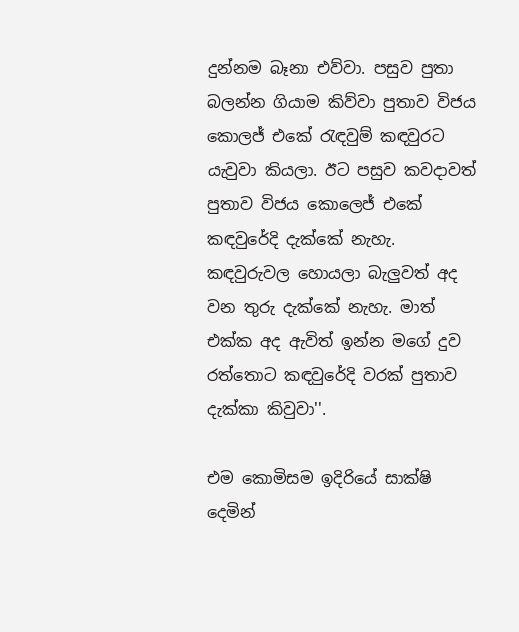දුන්නම බෑනා එව්වා. පසුව පුතා බලන්න ගියාම කිව්වා පුතාව විජය කොලජ් එකේ රැඳවුම් කඳවුරට යැවුවා කියලා. ඊට පසුව කවදාවත් පුතාව විජය කොලෙජ් එකේ කඳවුරේදි දැක්කේ නැහැ. කඳවුරුවල හොයලා බැලුවත් අද වන තුරු දැක්කේ නැහැ. මාත් එක්ක අද ඇවිත් ඉන්න මගේ දුව රත්තොට කඳවුරේදි වරක් පුතාව දැක්කා කිවුවා''.

එම කොමිසම ඉදිරියේ සාක්ෂි දෙමින්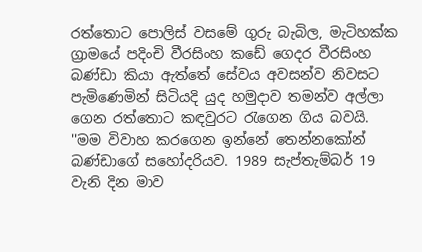රත්තොට පොලිස් වසමේ ගුරු බැබිල, මැටිහක්‍ක ග්‍රාමයේ පදිංචි වීරසිංහ කඩේ ගෙදර වීරසිංහ බණ්ඩා කියා ඇත්තේ සේවය අවසන්ව නිවසට පැමිණෙමින් සිටියදි යුද හමුදාව තමන්ව අල්ලා ගෙන රත්තොට කඳවුරට රැගෙන ගිය බවයි.
''මම විවාහ කරගෙන ඉන්නේ තෙන්නකෝන් බණ්ඩාගේ සහෝදරියව. 1989 සැප්තැම්බර් 19 වැනි දින මාව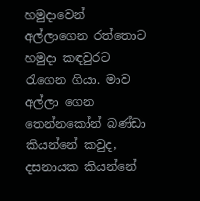හමුදාවෙන් අල්ලාගෙන රත්තොට හමුදා කඳවුරට රැගෙන ගියා. මාව අල්ලා ගෙන තෙන්නකෝන් බණ්ඩා කියන්නේ කවුද, දසනායක කියන්නේ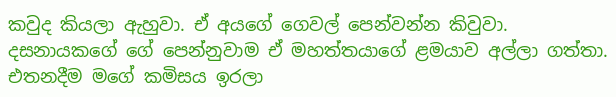කවුද කියලා ඇහුවා. ඒ අයගේ ගෙවල් පෙන්වන්න කිවුවා. දසනායකගේ ගේ පෙන්නුවාම ඒ මහත්තයාගේ ළමයාව අල්ලා ගත්තා. එතනදීම මගේ කමිසය ඉරලා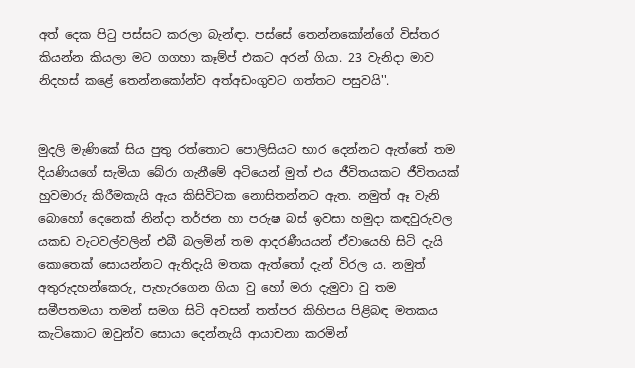අත් දෙක පිටු පස්සට කරලා බැන්ඳා. පස්සේ තෙන්නකෝන්ගේ විස්තර කියන්න කියලා මට ගගහා කෑම්ප් එකට අරන් ගියා. 23 වැනිදා මාව නිදහස් කළේ තෙන්නකෝන්ව අත්අඩංගුවට ගත්තට පසුවයි''.


මුදලි මැණිකේ සිය පුතු රත්තොට පොලිසියට භාර දෙන්නට ඇත්තේ තම දියණියගේ සැමියා බේරා ගැනීමේ අටියෙන් මුත් එය ජීවිතයකට ජීවිතයක් හුවමාරු කිරීමකැයි ඇය කිසිවිටක නොසිතන්නට ඇත. නමුත් ඈ වැනි බොහෝ දෙනෙක් නින්දා තර්ජන හා පරුෂ බස් ඉවසා හමුදා කඳවුරුවල යකඩ වැටවල්වලින් එබී බලමින් තම ආදරණීයයන් ඒවායෙහි සිටි දැයි කොතෙක් සොයන්නට ඇතිදැයි මතක ඇත්තෝ දැන් විරල ය. නමුත් අතුරුදහන්කෙරු, පැහැරගෙන ගියා වු හෝ මරා දැමුවා වු තම සමීපතමයා තමන් සමග සිටි අවසන් තත්පර කිහිපය පිළිබඳ මතකය කැටිකොට ඔවුන්ව සොයා දෙන්නැයි ආයාචනා කරමින්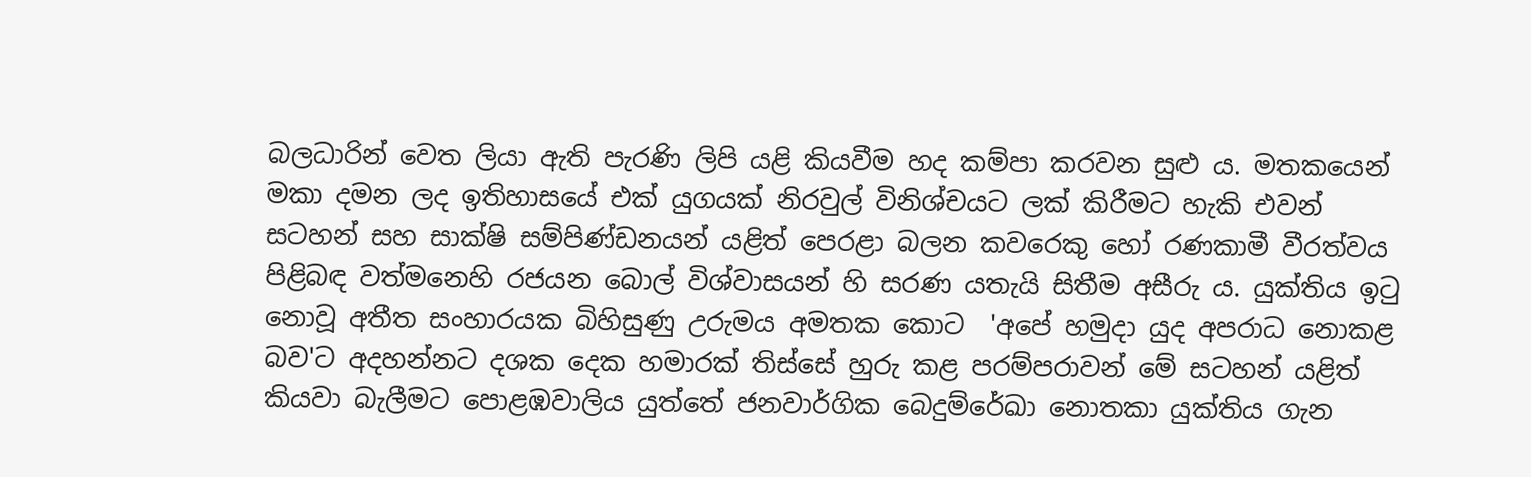බලධාරින් වෙත ලියා ඇති පැරණි ලිපි යළි කියවීම හද කම්පා කරවන සුළු ය. මතකයෙන් මකා දමන ලද ඉතිහාසයේ එක් යුගයක් නිරවුල් විනිශ්චයට ලක් කිරීමට හැකි එවන් සටහන් සහ සාක්ෂි සම්පිණ්ඩනයන් යළිත් පෙරළා බලන කවරෙකු හෝ රණකාමී වීරත්වය පිළිබඳ වත්මනෙහි රජයන බොල් විශ්වාසයන් හි සරණ යතැයි සිතීම අසීරු ය. යුක්තිය ඉටු නොවූ අතීත සංහාරයක බිහිසුණු උරුමය අමතක කොට  'අපේ හමුදා යුද අපරාධ නොකළ බව'ට අදහන්නට දශක දෙක හමාරක් තිස්සේ හුරු කළ පරම්පරාවන් මේ සටහන් යළිත් කියවා බැලීමට පොළඹවාලිය යුත්තේ ජනවාර්ගික බෙදුම්රේඛා නොතකා යුක්තිය ගැන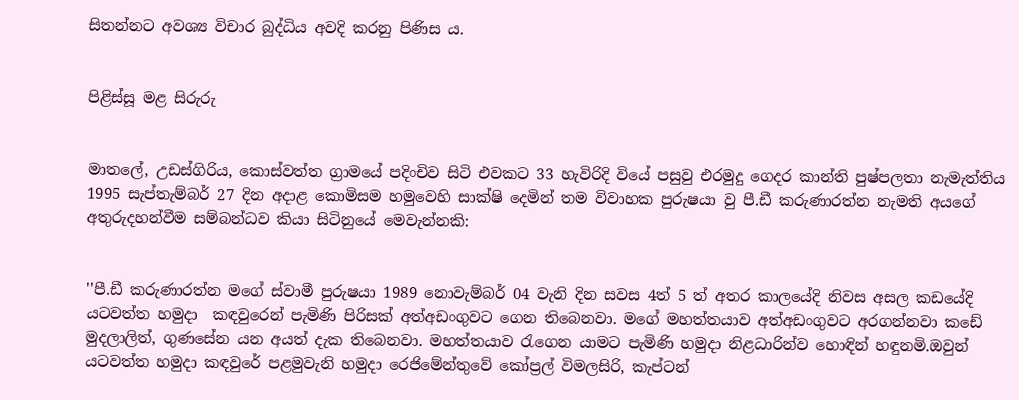සිතන්නට අවශ්‍ය විචාර බුද්ධිය අවදි කරනු පිණිස ය.


පිළිස්සූ මළ සිරුරු


මාතලේ, උඩස්ගිරිය, කොස්වත්ත ග්‍රාමයේ පදිංචිව සිටි එවකට 33 හැවිරිදි වියේ පසුවු එරමුදු ගෙදර කාන්ති පුෂ්පලතා නැමැත්තිය 1995 සැප්තැම්බර් 27 දින අදාළ කොමිසම හමුවෙහි සාක්ෂි දෙමින් තම විවාහක පුරුෂයා වු පී.ඩී කරුණාරත්න නැමති අයගේ අතුරුදහන්වීම සම්බන්ධව කියා සිටිනුයේ මෙවැන්නකි:


''පී.ඩී කරුණාරත්න මගේ ස්වාමී පුරුෂයා 1989 නොවැම්බර් 04 වැනි දින සවස 4ත් 5 ත් අතර කාලයේදි නිවස අසල කඩයේදි  යටවත්ත හමුදා  කඳවුරෙන් පැමිණි පිරිසක් අත්අඩංගුවට ගෙන තිබෙනවා. මගේ මහත්තයාව අත්අඩංගුවට අරගන්නවා කඩේ මුදලාලිත්, ගුණසේන යන අයත් දැක තිබෙනවා. මහත්තයාව රැගෙන යාමට පැමිණි හමුදා නිළධාරින්ව හොඳින් හඳුනමි.ඔවුන් යටවත්ත හමුදා කඳවුරේ පළමුවැනි හමුදා රෙජිමේන්තුවේ කෝප්‍රල් විමලසිරි, කැප්ටන්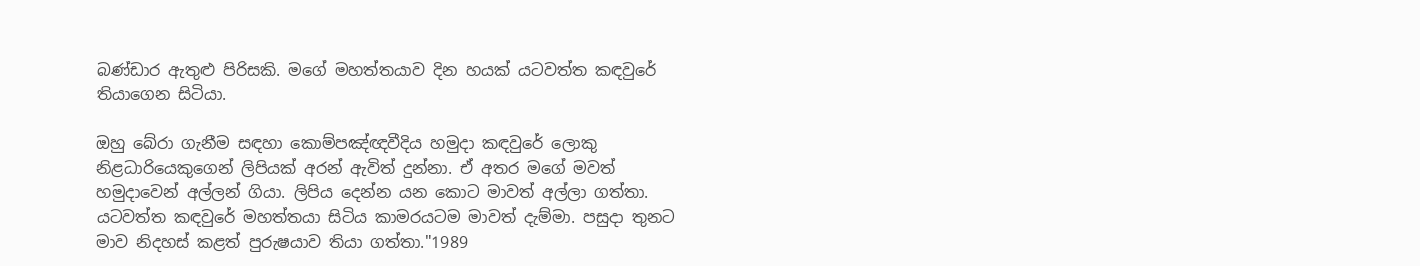බණ්ඩාර ඇතුළු පිරිසකි. මගේ මහත්තයාව දින හයක් යටවත්ත කඳවුරේ තියාගෙන සිටියා.

ඔහු බේරා ගැනීම සඳහා කොම්පඤ්ඥවීදිය හමුදා කඳවුරේ ලොකු නිළධාරියෙකුගෙන් ලිපියක් අරන් ඇවිත් දුන්නා. ඒ අතර මගේ මවත් හමුදාවෙන් අල්ලන් ගියා. ලිපිය දෙන්න යන කොට මාවත් අල්ලා ගත්තා. යටවත්ත කඳවුරේ මහත්තයා සිටිය කාමරයටම මාවත් දැම්මා. පසුදා තුනට මාව නිදහස් කළත් පුරුෂයාව තියා ගත්තා."1989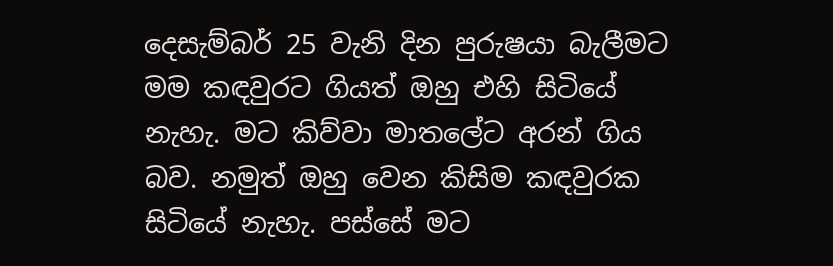දෙසැම්බර් 25 වැනි දින පුරුෂයා බැලීමට මම කඳවුරට ගියත් ඔහු එහි සිටියේ නැහැ. මට කිව්වා මාතලේට අරන් ගිය බව. නමුත් ඔහු වෙන කිසිම කඳවුරක සිටියේ නැහැ. පස්සේ මට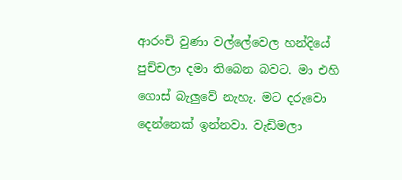ආරංචි වුණා වල්ලේවෙල හන්දියේ පුච්චලා දමා තිබෙන බවට. මා එහි ගොස් බැලුවේ නැහැ. මට දරුවො දෙන්නෙක් ඉන්නවා. වැඩිමලා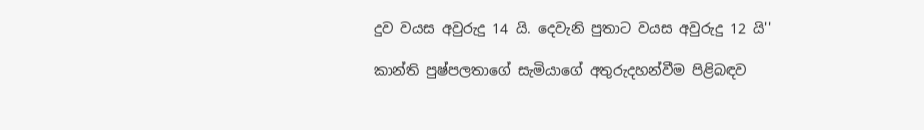දුව වයස අවුරුදු 14 යි. දෙවැනි පුතාට වයස අවුරුදු 12 යි''

කාන්ති පුෂ්පලතාගේ සැමියාගේ අතුරුදහන්වීම පිළිබඳව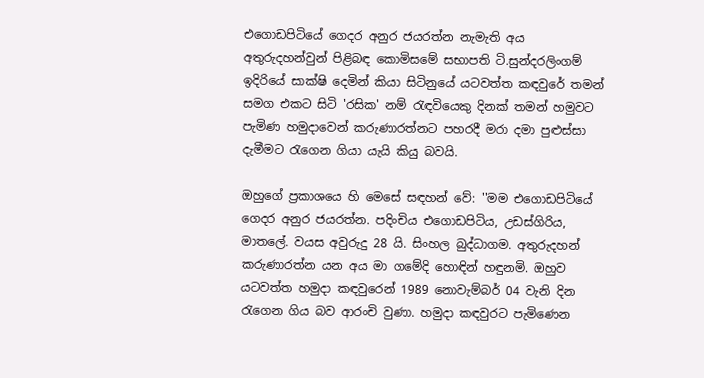එගොඩපිටියේ ‍ගෙදර අනුර ජයරත්න නැමැති අය  අතුරුදහන්වුන් පිළිබඳ කොමිසමේ සභාපති ටි.සුන්දරලිංගම් ඉදිරියේ සාක්ෂි දෙමින් කියා සිටිනුයේ යටවත්ත කඳවුරේ තමන් සමග එකට සිටි 'රසික' නම් රැඳවියෙකු දිනක් තමන් හමුවට පැමිණ හමුදාවෙන් කරුණාරත්නට පහරදී මරා දමා පුළුස්සා දැමීමට රැගෙන ගියා යැයි කියු බවයි.

ඔහුගේ ප්‍රකාශයෙ හි මෙසේ සඳහන් වේ: ''මම එගොඩපිටියේ ගෙදර අනුර ජයරත්න. පදිංචිය එගොඩපිටිය, උඩස්ගිරිය, මාතලේ. වයස අවුරුදු 28 යි. සිංහල බුද්ධාගම. අතුරුදහන් කරුණාරත්න යන අය මා ගමේදි හොඳින් හඳුනමි. ඔහුව යටවත්ත හමුදා කඳවුරෙන් 1989 නොවැම්බර් 04 වැනි දින රැගෙන ගිය බව ආරංචි වුණා. හමුදා කඳවුරට පැමිණෙන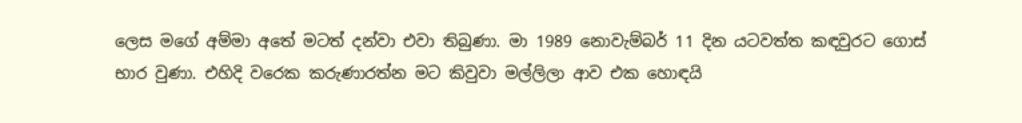ලෙස මගේ අම්මා අතේ මටත් දන්වා එවා තිබුණා. මා 1989 නොවැම්බර් 11 දින යටවත්ත කඳවුරට ගොස් භාර වුණා. එහිදි වරෙක කරුණාරත්න මට කිවුවා මල්ලිලා ආව එක හොඳයි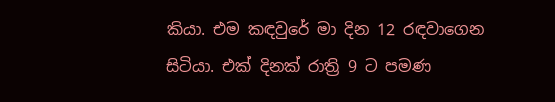කියා. එම කඳවුරේ මා දින 12 රඳවාගෙන සිටියා. එක් දිනක් රාත්‍රි 9 ට පමණ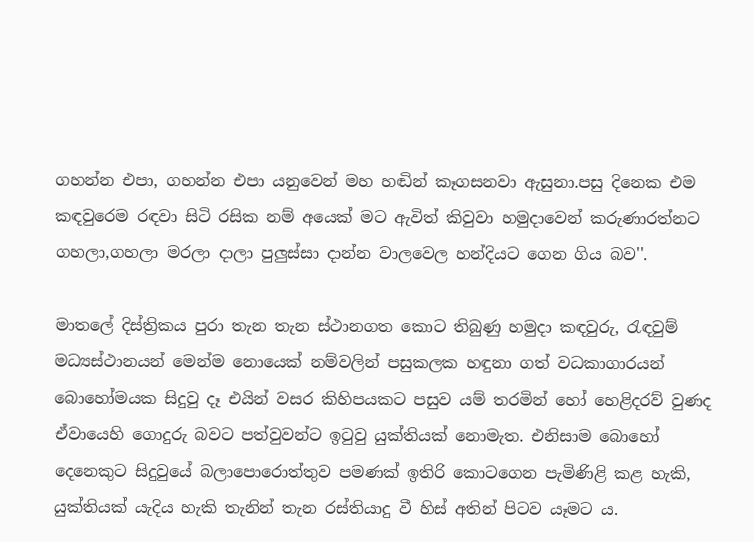ගහන්න එපා‍‍, ගහන්න එපා යනුවෙන් මහ හඬින් කෑගසනවා ඇසුනා.පසු දිනෙක එම කඳවුරෙම රඳවා සිටි රසික නම් අයෙක් මට ඇවිත් කිවුවා හමුදාවෙන් කරුණාරත්නට ගහලා,ගහලා මරලා දාලා පුලුස්සා දාන්න වාලවෙල හන්දියට ගෙන ගිය බව''.

මාතලේ දිස්ත්‍රිකය පුරා තැන තැන ස්ථානගත කොට තිබුණු හමුදා කඳවුරු, රැඳවුම් මධ්‍යස්ථානයන් මෙන්ම නොයෙක් නම්වලින් පසුකලක හඳුනා ගත් වධකාගාරයන් බොහෝමයක සිදුවු දෑ එයින් වසර කිහිපයකට පසුව යම් තරමින් හෝ හෙළිදරව් වුණද ඒවායෙහි ගොදුරු බවට පත්වුවන්ට ඉටුවු යුක්තියක් නොමැත. එනිසාම බොහෝ දෙනෙකුට සිදුවුයේ බලාපොරොත්තුව පමණක් ඉතිරි කොටගෙන පැමිණිළි කළ හැකි, යුක්තියක් යැදිය හැකි තැනින් තැන රස්තියාදු වී හිස් අතින් පිටව යෑමට ය.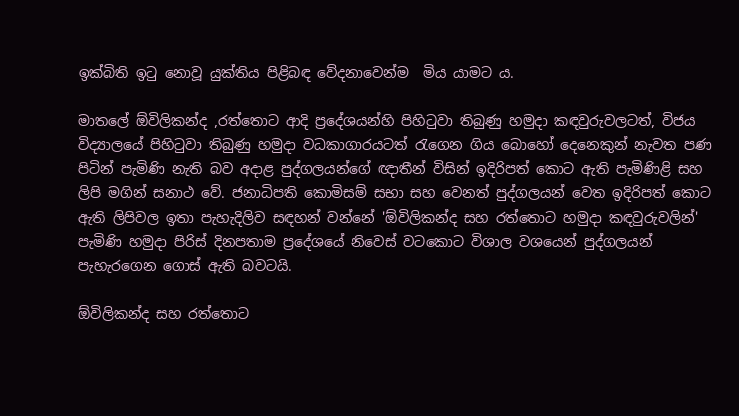ඉක්බිති ඉටු නොවූ යුක්තිය පිළිබඳ වේදනාවෙන්ම  මිය යාමට ය.

මාතලේ ඕවිලිකන්ද ,රත්තොට ආදි ප්‍රදේශයන්හි පිහිටුවා තිබුණු හමුදා කඳවුරුවලටත්, විජය විද්‍යාලයේ පිහිටුවා තිබුණු හමුදා වධකාගාරයටත් රැගෙන ගිය බොහෝ දෙනෙකුන් නැවත පණ පිටින් පැමිණි නැති බව අදාළ පුද්ගලයන්ගේ ඥාතීන් විසින් ඉදිරිපත් කොට ඇති පැමිණිළි සහ ලිපි මගින් සනාථ වේ. ජනාධිපති කොමිසම් සභා සහ වෙනත් පුද්ගලයන් වෙත ඉදිරිපත් කොට ඇති ලිපිවල ඉතා පැහැදිලිව සඳහන් වන්නේ 'ඕවිලිකන්ද සහ රත්තොට හමුදා කඳවුරුවලින්' පැමිණි හමුදා පිරිස් දිනපතාම ප්‍රදේශයේ නිවෙස් වටකොට විශාල වශයෙන් පුද්ගලයන් පැහැරගෙන ගොස් ඇති බවටයි.

ඕවිලිකන්ද සහ රත්තොට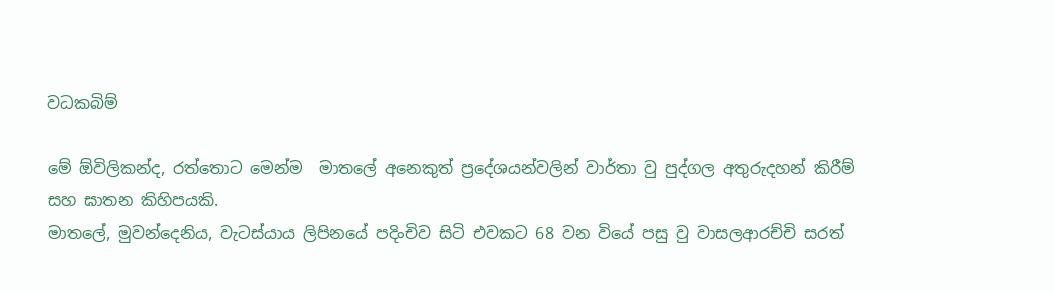වධකබිම්

මේ ‍ඕවිලිකන්ද, රත්තොට මෙන්ම  මාතලේ අනෙකුත් ප්‍රදේශයන්වලින් වාර්තා වු පුද්ගල අතුරුදහන් කිරීම් සහ ඝාතන කිහිපයකි.
මාතලේ, මුවන්දෙනිය, වැටස්යාය ලිපිනයේ පදිංචිව සිටි එවකට 68 වන වියේ පසු වු වාසලආරච්චි සරත්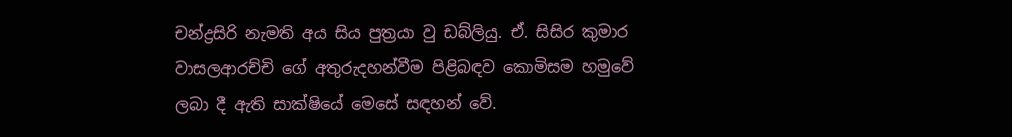චන්ද්‍රසිරි නැමති අය සිය පුත්‍රයා වු ඩබ්ලියු. ඒ. සිසිර කුමාර වාසලආරච්චි ගේ අතුරුදහන්වීම පිළිබඳව කොමිසම හමුවේ ලබා දී ඇති සාක්ෂියේ මෙසේ සඳහන් වේ.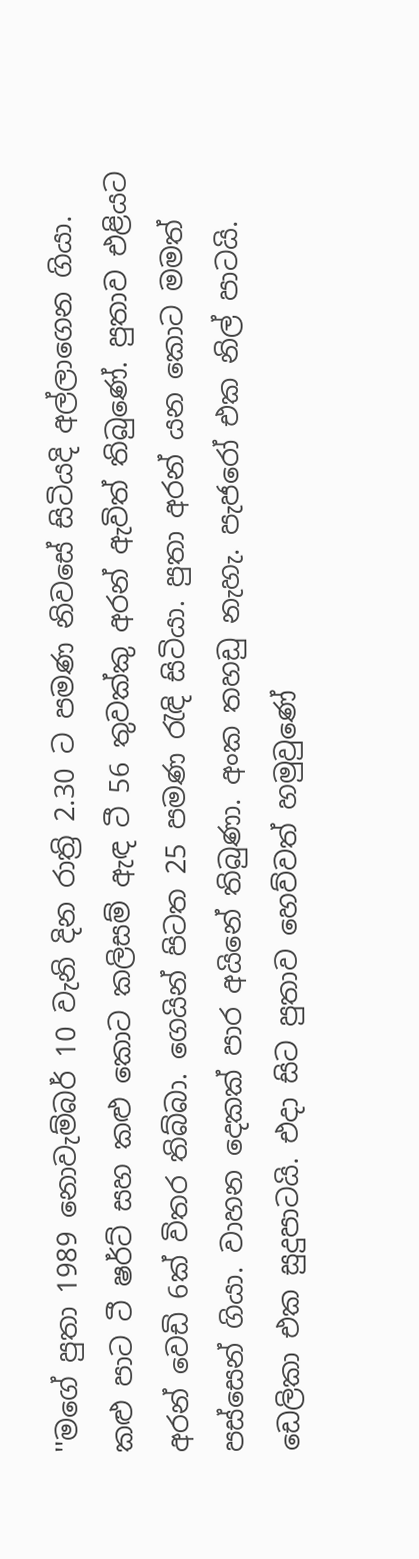''මගේ පුතා 1989 නොවැම්බර් 10 වැනි දින රාත්‍රි 2.30 ට පමණ නිවසේ සිටියදි අල්ලාගෙන ගියා. කළු පාට ටී ෂර්ට් සහ කළු කොට කලිසම් ඇඳ ටී 56 තුවක්කු අරන් ඇවිත් තිබුණේ. පුතාව එළියට අරන් වෙඩි 6ක් විතර තිබ්බා. ගෙයින් පිටත 25 පමණ රැඳි සිටියා. පුතා අරන් යන කොට මමත් පස්සෙන් ගියා. වාහන දෙකක් පාර අයිනේ තිබුණා. අංක තහඩු නැහැ. පැජරෝ එක නිල් පාටයි. ඩෙලිකා එක සුදුපාටයි. එදා සිට පුතාව හෙව්වත් හමුවුණේ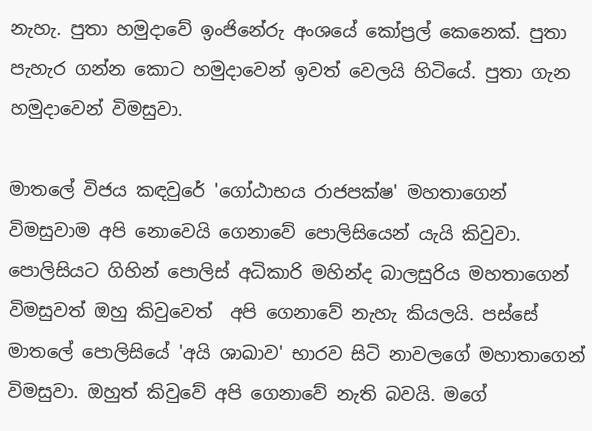නැහැ. පුතා හමුදාවේ ඉංජිනේරු අංශයේ කෝප්‍රල් කෙනෙක්. පුතා පැහැර ගන්න කොට හමුදාවෙන් ඉවත් වෙලයි හිටියේ. පුතා ගැන හමුදාවෙන් විමසුවා.

මාතලේ විජය කඳවුරේ 'ගෝඨාභය රාජපක්ෂ' මහතාගෙන් විමසුවාම අපි නොවෙයි ගෙනාවේ පොලිසියෙන් යැයි කිවුවා. පොලිසියට ගිහින් පොලිස් අධිකාරි මහින්ද බාලසුරිය මහතාගෙන් විමසුවත් ඔහු කිවුවෙත්  අපි ගෙනාවේ නැහැ කියලයි. පස්සේ මාතලේ පොලිසියේ 'අයි ශාඛාව' භාරව සිටි නාවලගේ මහාතාගෙන් විමසුවා. ඔහුත් කිවුවේ අපි ගෙනාවේ නැති බවයි. මගේ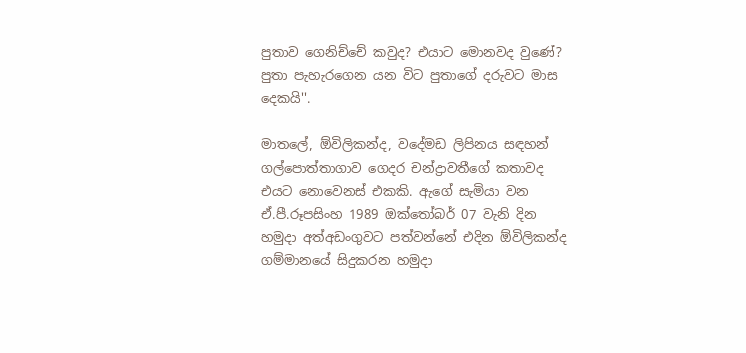පුතාව ගෙනිච්චේ කවුද? එයාට මොනවද වුණේ? පුතා පැහැරගෙන යන විට පුතාගේ දරුවට මාස දෙකයි''.

මාතලේ, ඕවිලිකන්ද, වදේමඩ ලිපිනය සඳහන් ගල්පොත්තාගාව ගෙදර චන්ද්‍රාවතීගේ කතාවද එයට නොවෙනස් එකකි. ඇගේ සැමියා වන ඒ.පී.රූපසිංහ 1989 ඔක්තෝබර් 07 වැනි දින හමුදා අත්අඩංගුවට පත්වන්නේ එදින ඕවිලිකන්ද ගම්මානයේ සිදුකරන හමුදා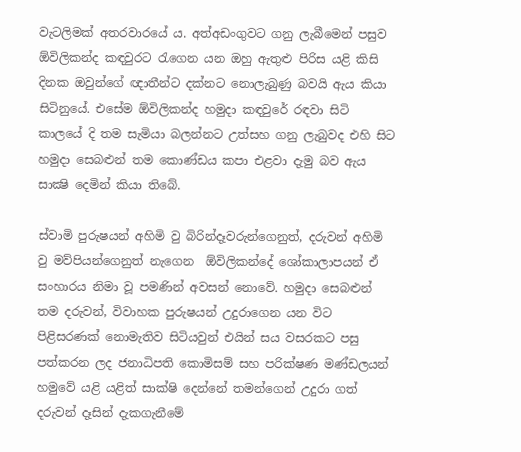වැටලිමක් අතරවාරයේ ය. අත්අඩංගුවට ගනු ලැබීමෙන් පසුව ඕවිලිකන්ද කඳවුරට රැගෙන යන ඔහු ඇතුළු පිරිස යළි කිසි දිනක ඔවුන්ගේ ඥාතීන්ට දක්නට නොලැබුණු බවයි ඇය කියා සිටිනුයේ. එසේම ඕවිලිකන්ද හමුදා කඳවුරේ රඳවා සිටි කාලයේ දි තම සැමියා බලන්නට උත්සහ ගනු ලැබුවද එහි සිට හමුදා සෙබළුන් තම කොණ්ඩය කපා එළවා දැමු බව ඇය සාක්‍ෂි දෙමින් කියා තිබේ.

ස්වාමි පුරුෂයන් අහිමි වු බිරින්දෑවරුන්ගෙනුත්, දරුවන් අහිමි වු මව්පියන්ගෙනුත් නැගෙන  ඕවිලිකන්දේ ශෝකාලාපයන් ඒ සංහාරය නිමා වූ පමණින් අවසන් නොවේ. හමුදා සෙබළුන් තම දරුවන්, විවාහක පුරුෂයන් උදුරාගෙන යන විට පිළිසරණක් නොමැතිව සිටියවුන් එයින් සය වසරකට පසු පත්කරන ලද ජනාධිපති කොමිසම් සහ පරික්ෂණ මණ්ඩලයන් හමුවේ යළි යළිත් සාක්ෂි දෙන්නේ තමන්ගෙන් උදුරා ගත් දරුවන් දෑසින් දැකගැනීමේ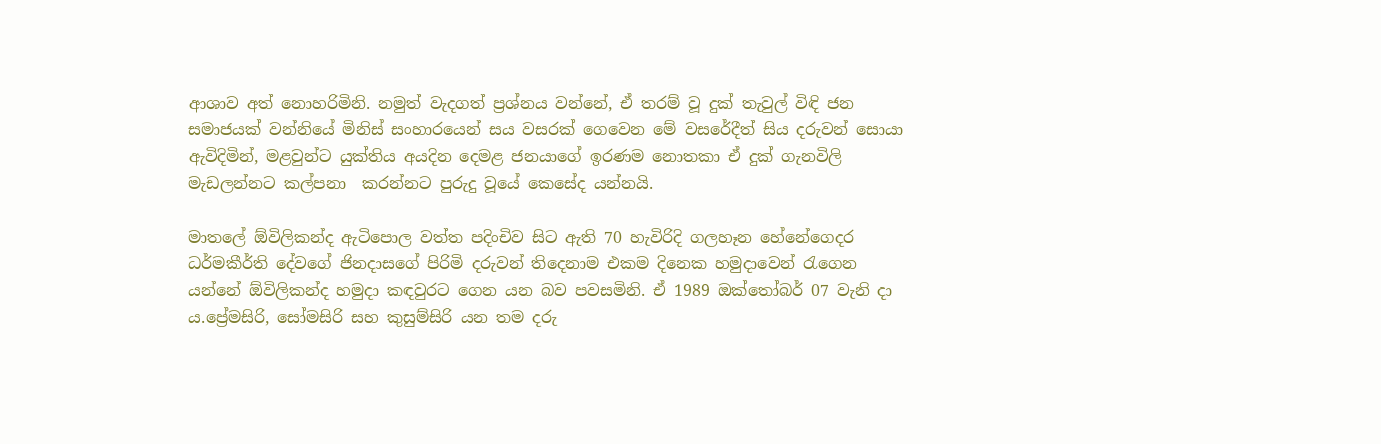ආශාව අත් නොහරිමිනි. නමුත් වැදගත් ප්‍රශ්නය වන්නේ, ඒ තරම් වූ දුක් තැවුල් විඳි ජන සමාජයක් වන්නියේ මිනිස් සංහාරයෙන් සය වසරක් ගෙවෙන මේ වසරේදීත් සිය දරුවන් සොයා ඇවිදිමින්, මළවුන්ට යුක්තිය අයදින දෙමළ ජනයාගේ ඉරණම නොතකා ඒ දුක් ගැනවිලි මැඩලන්නට කල්පනා  කරන්නට පුරුදු වූයේ කෙසේද යන්නයි.

මාතලේ ඕවිලිකන්ද ඇටිපොල වත්ත පදිංචිව සිට ඇති 70 හැවිරිදි ගලහෑන හේනේගෙදර ධර්මකීර්ති දේවගේ ජිනදාසගේ පිරිමි දරුවන් තිදෙනාම එකම දිනෙක හමුදාවෙන් රැගෙන යන්නේ ඕවිලිකන්ද හමුදා කඳවුරට ගෙන යන බව පවසමිනි. ඒ 1989 ඔක්තෝබර් 07 වැනි දා ය.ප්‍රේමසිරි, සෝමසිරි සහ කුසුම්සිරි යන තම දරු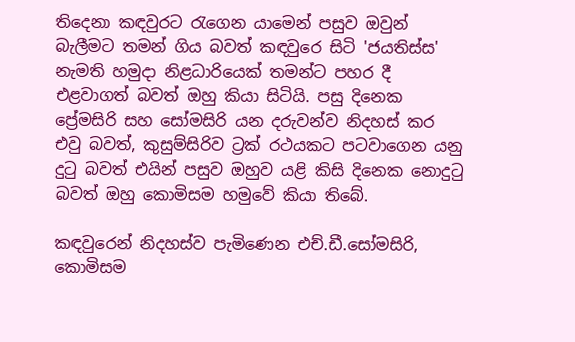තිදෙනා කඳවුරට රැගෙන යාමෙන් පසුව ඔවුන් බැලීමට තමන් ගිය බවත් කඳවුරෙ සිටි 'ජයතිස්ස' නැමති හමුදා නිළධාරියෙක් තමන්ට පහර දී එළවාගත් බවත් ඔහු කියා සිටියි. පසු දිනෙක ප්‍රේමසිරි සහ සෝමසිරි යන දරුවන්ව නිදහස් කර එවු බවත්, කුසුම්සිරිව ට්‍රක් රථයකට පටවාගෙන යනු දුටු බවත් එයින් පසුව ඔහුව යළි කිසි දිනෙක නොදුටු බවත් ඔහු කොමිසම හමුවේ කියා තිබේ.

කඳවුරෙන් නිදහස්ව පැමිණෙන එච්.ඩී.සෝමසිරි, කොමිසම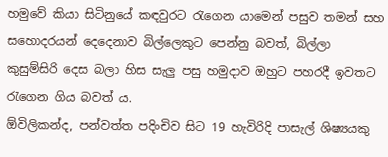හමුවේ කියා සිටිනුයේ කඳවුරට රැගෙන යාමෙන් පසුව තමන් සහ සහොදරයන් දෙදෙනාව බිල්ලෙකුට පෙන්නු බවත්, බිල්ලා කුසුම්සිරි දෙස බලා හිස සැලු පසු හමුදාව ඔහුට පහරදී ඉවතට රැගෙන ගිය බවත් ය.
ඕවිලිකන්ද, පන්වත්ත පදිංචිව සිට 19 හැවිරිදි පාසැල් ශිෂ්‍යයකු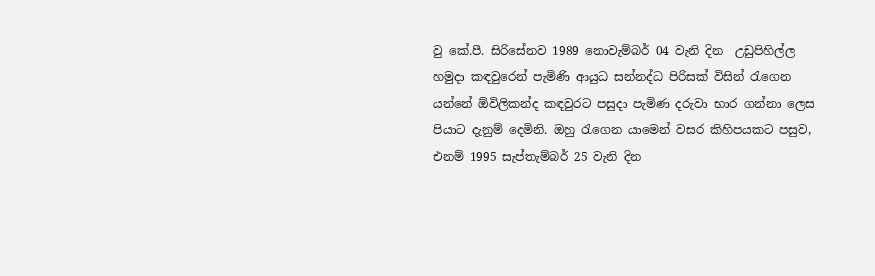වු කේ.පී. සිරිසේනව 1989 නොවැම්බර් 04 වැනි දින  උඩුපිහිල්ල හමුදා කඳවුරෙන් පැමිණි ආයුධ සන්නද්ධ පිරිසක් විසින් රැගෙන යන්නේ ‍ඕවිලිකන්ද කඳවුරට පසුදා පැමිණ දරුවා භාර ගන්නා ලෙස පියාට දැනුම් දෙමිනි. ඔහු රැගෙන යාමෙන් වසර කිහිපයකට පසුව, එනම් 1995 සැප්තැම්බර් 25 වැනි දින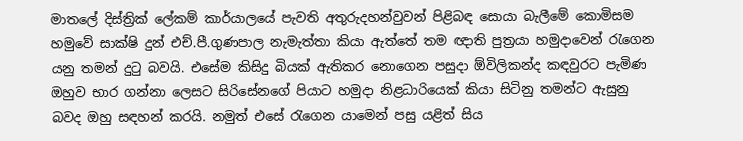මාතලේ දිස්ත්‍රික් ලේකම් කාර්යාලයේ පැවති අතුරුදහන්වුවන් පිළිබඳ සොයා බැලීමේ කොමිසම හමුවේ සාක්ෂි දුන් එච්.පී.ගුණපාල නැමැත්තා කියා ඇත්තේ තම ඥාති පුත්‍රයා හමුදාවෙන් රැගෙන යනු තමන් දුටු බවයි. එසේම කිසිදු බියක් ඇතිකර නොගෙන පසුදා ඕවිලිකන්ද කඳවුරට පැමිණ ඔහුව භාර ගන්නා ලෙසට සිරිසේනගේ පියාට හමුදා නිළධාරියෙක් කියා සිටිනු තමන්ට ඇසුනු බවද ඔහු සඳහන් කරයි. නමුත් එසේ රැගෙන යාමෙන් පසු යළිත් සිය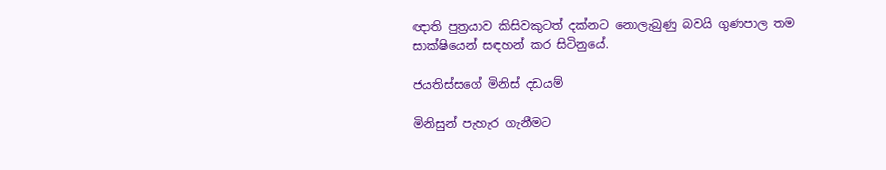ඥාති පුත්‍රයාව කිසිවකුටත් දක්නට නොලැබුණු බවයි ගුණපාල තම සාක්ෂියෙන් සඳහන් කර සිටිනුයේ.

ජයතිස්සගේ මිනිස් දඩයම්

මිනිසුන් පැහැර ගැනීමට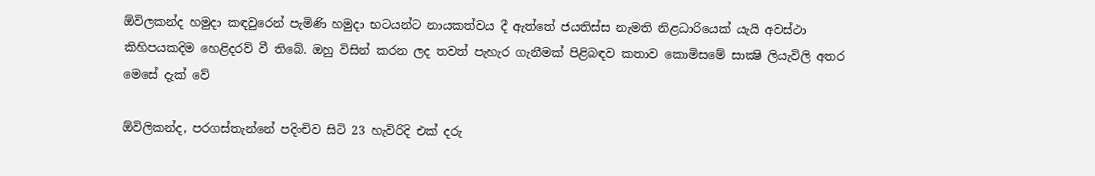ඕවිලකන්ද හමුදා කඳවුරෙන් පැමිණි හමුදා භටයන්ට නායකත්වය දී ඇත්තේ ජයතිස්ස නැමති නිළධාරියෙක් යැයි අවස්ථා කිහිපයකදිම හෙළිදරව් වී තිබේ. ඔහු විසින් කරන ලද තවත් පැහැර ගැනීමක් පිළිබඳව කතාව කොමිසමේ සාක්‍ෂි ලියැවිලි අතර මෙසේ දැක් වේ

ඕවිලිකන්ද, පරගස්තැන්නේ පදිංචිව සිටි 23 හැවිරිදි එක් දරු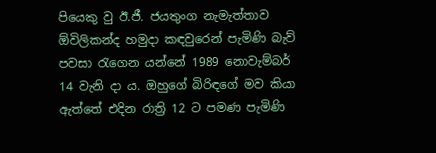පියෙකු වු ඊ.ජී. ජයතුංග නැමැත්තාව ඕවිලිකන්ද හමුදා කඳවුරෙන් පැමිණි බැව් පවසා රැගෙන යන්නේ 1989 නොවැම්බර් 14 වැනි දා ය. ඔහුගේ බිරිඳගේ මව කියා ඇත්තේ එදින රාත්‍රි 12 ට පමණ පැමිණි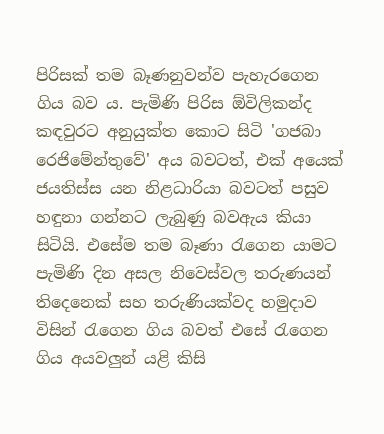පිරිසක් තම බෑණනුවන්ව පැහැරගෙන ගිය බව ය. පැමිණි පිරිස ඕවිලිකන්ද කඳවුරට අනුයුක්ත කොට සිටි 'ගජබා රෙජිමේන්තුවේ' අය බවටත්, එක් අයෙක් ජයතිස්ස යන නිළධාරියා බවටත් පසුව හඳුනා ගන්නට ලැබුණු බවඇය කියා සිටියි. එසේම තම බෑණා රැගෙන යාමට පැමිණි දින අසල නිවෙස්වල තරුණයන් තිදෙනෙක් සහ තරුණියක්වද හමුදාව විසින් රැගෙන ගිය බවත් එසේ රැගෙන ගිය අයවලුන් යළි කිසි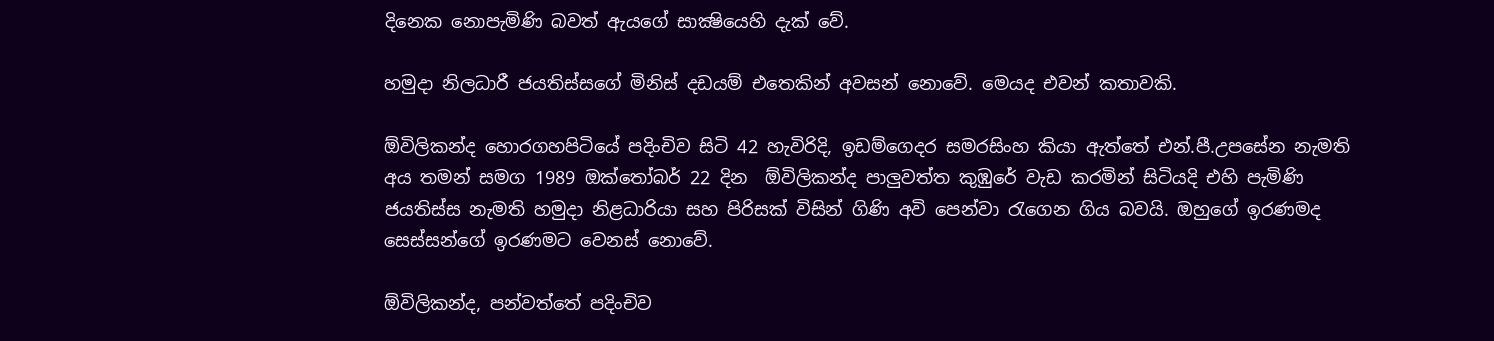දිනෙක නොපැමිණි බවත් ඇයගේ සාක්‍ෂියෙහි දැක් වේ.

හමුදා නිලධාරී ජයතිස්සගේ මිනිස් දඩයම් ‍එතෙකින් අවසන් නොවේ. මෙයද එවන් කතාවකි.

ඕවිලිකන්ද හොරගහපිටියේ පදිංචිව සිටි 42 හැවිරිදි, ඉඩම්ගෙදර සමරසිංහ කියා ඇත්තේ එන්.පී.උපසේන නැමති අය තමන් සමග 1989 ඔක්තෝබර් 22 දින  ඕවිලිකන්ද පාලුවත්ත කුඹුරේ වැඩ කරමින් සිටියදි එහි පැමිණි ජයතිස්ස නැමති හමුදා නිළධාරියා සහ පිරිසක් විසින් ගිණි අවි පෙන්වා රැගෙන ගිය බවයි. ඔහුගේ ඉරණමද සෙස්සන්ගේ ඉරණමට වෙනස් නොවේ.

ඕවිලිකන්ද, පන්වත්තේ පදිංචිව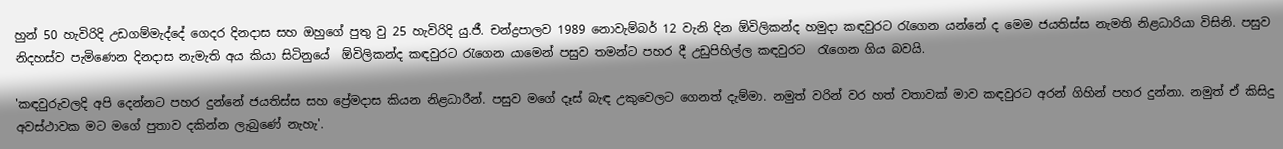හුන් 50 හැවිරිදි උඩගම්මැද්දේ ගෙදර දිනදාස සහ ඔහුගේ පුතු වු 25 හැවිරිදි යු.ජී. චන්ද්‍රපාලව 1989 නොවැම්බර් 12 වැනි දින ඕවිලිකන්ද හමුදා කඳවුරට රැගෙන යන්නේ ද මෙම ජයතිස්ස නැමති නිළධාරියා විසිනි. පසුව නිදහස්ව පැමිණෙන දිනදාස නැමැති අය කියා සිටිනුයේ  ඕවිලිකන්ද කඳවුරට රැගෙන යාමෙන් පසුව තමන්ට පහර දී උඩුපිහිල්ල කඳවුරට  රැගෙන ගිය බවයි.

'කඳවුරුවලදි අපි දෙන්නට පහර දුන්නේ ජයතිස්ස සහ ප්‍රේමදාස කියන නිළධාරීන්. පසුව මගේ දෑස් බැඳ උකුවෙලට ගෙනත් දැම්මා. නමුත් වරින් වර හත් වතාවක් මාව කඳවුරට අරන් ගිහින් පහර දුන්නා. නමුත් ඒ කිසිදු අවස්ථාවක මට මගේ පුතාව දකින්න ලැබුණේ නැහැ'.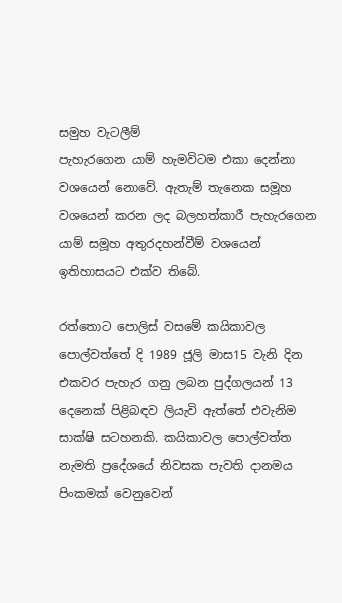සමුහ වැටලීම්
පැහැරගෙන යාම් හැමවිටම එකා දෙන්නා වශයෙන් නොවේ. ඇතැම් තැනෙක සමූහ වශයෙන් කරන ලද බලහත්කාරී පැහැරගෙන යාම් සමූහ අතුරදහන්වීම් වශයෙන් ඉතිහාසයට එක්ව තිබේ.

රත්තොට පොලිස් වසමේ කයිකාවල පොල්වත්තේ දි 1989 ජූලි මාස15 වැනි දින එකවර පැහැර ගනු ලබන පුද්ගලයන් 13 දෙනෙක් පිළිබඳව ලියැවි ඇත්තේ එවැනිම සාක්ෂි සටහනකි. කයිකාවල පොල්වත්ත නැමති ප්‍රදේශයේ නිවසක පැවති දානමය පිංකමක් වෙනුවෙන්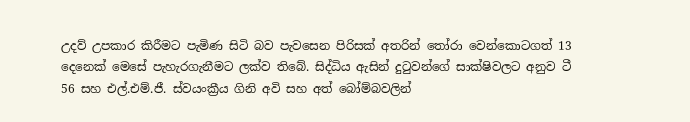උදව් උපකාර කිරීමට පැමිණ සිටි බව පැවසෙන පිරිසක් අතරින් තෝරා වෙන්කොටගත් 13 දෙනෙක් මෙසේ පැහැරගැනීමට ලක්ව තිබේ. සිද්ධිය ඇසින් දුටුවන්ගේ සාක්ෂිවලට අනුව ටී 56 සහ එල්.එම්.ජී. ස්වයංක්‍රීය ගිනි අවි සහ අත් බෝම්බවලින්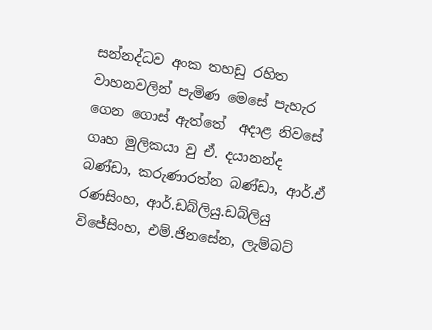සන්නද්ධව අංක තහඩු රහිත වාහනවලින් පැමිණ මෙසේ පැහැර ගෙන ගොස් ඇත්තේ  අදාළ නිවසේ ගෘහ මුලිකයා වු ඒ. දයානන්ද බණ්ඩා, කරුණාරත්න බණ්ඩා, ආර්.ඒ රණසිංහ, ආර්.ඩබ්ලියු.ඩබ්ලියු විජේසිංහ, එම්.ජිනසේන, ලැම්බට්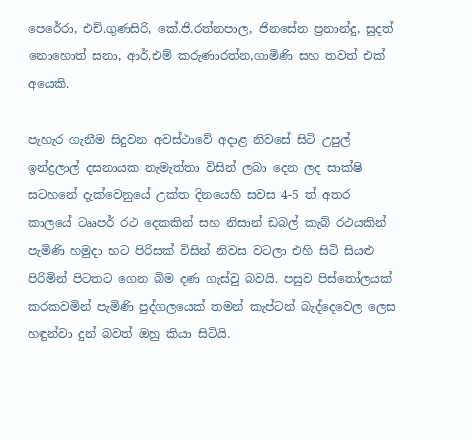පෙරේරා, එච්.ගුණසිරි, කේ.ජි.රත්නපාල, ජිනසේන ප්‍රනාන්දු, සුදත් නොහොත් සනා, ආර්.එම් කරුණාරත්න,ගාමිණි සහ තවත් එක් අයෙකි.

පැහැර ගැනීම සිදුවන අවස්ථාවේ අදාළ නිවසේ සිටි උපුල් ඉන්ද්‍රලාල් දසනායක නැමැත්තා විසින් ලබා දෙන ලද සාක්ෂි සටහනේ දැක්වෙනුයේ උක්ත දිනයෙහි සවස 4-5 ත් අතර කාලයේ ටෲපර් රථ දෙකකින් සහ නිසාන් ඩබල් කැබ් රථයකින් පැමිණි හමුදා භට පිරිසක් විසින් නිවස වටලා එහි සිටි සියළු පිරිමින් පිටතට ගෙන බිම දණ ගැස්වු බවයි. පසුව පිස්තෝලයක් කරකවමින් පැමිණි පුද්ගලයෙක් තමන් කැප්ටන් බැද්දෙවෙල ලෙස හඳුන්වා දුන් බවත් ඔහු කියා සිටියි.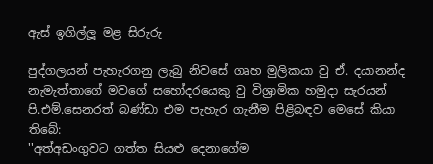ඇස් ඉගිල්ලූ මළ සිරුරු

පුද්ගලයන් පැහැරගනු ලැබු නිවසේ ගෘහ මුලිකයා වු ඒ. දයානන්ද නැමැත්තාගේ මවගේ සහෝදරයෙකු වු විශ්‍රාමික හමුදා සැරයන් පි.එම්.සෙනරත් බණ්ඩා එම පැහැර ගැනීම පිළිබඳව මෙසේ කියා තිබේ:
''අත්අඩංගුවට ගත්ත සියළු දෙනාගේම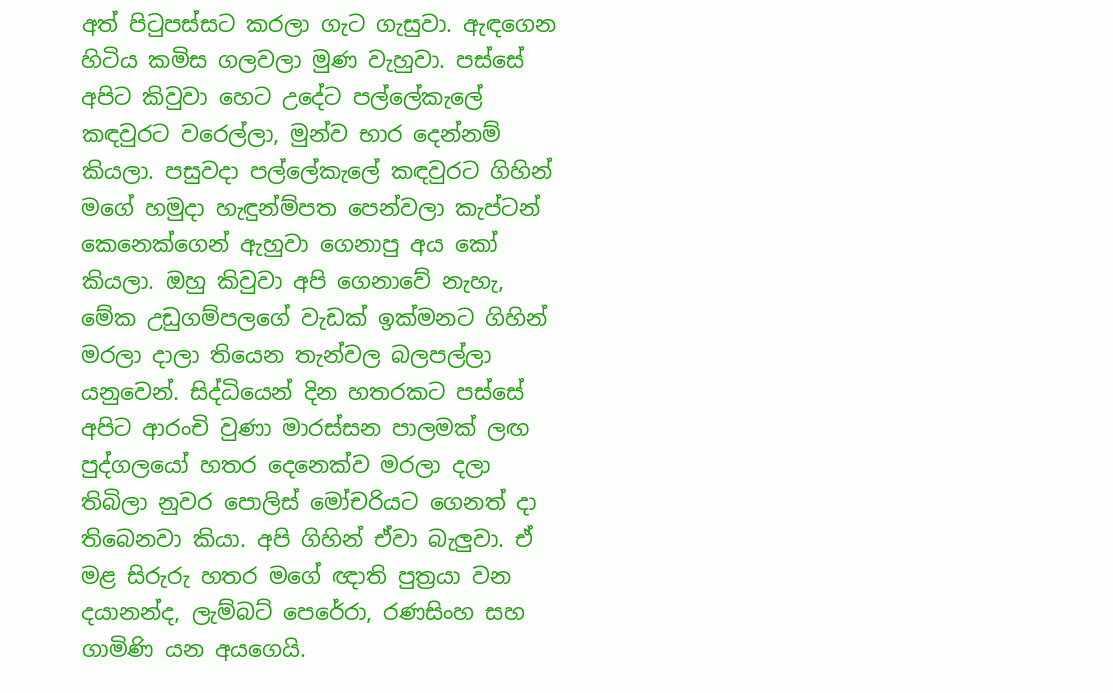අත් පිටුපස්සට කරලා ගැට ගැසුවා. ඇඳගෙන හිටිය කමිස ගලවලා මුණ වැහුවා. පස්සේ අපිට කිවුවා හෙට උදේට පල්ලේකැලේ කඳවුරට වරෙල්ලා, මුන්ව භාර දෙන්නම් කියලා. පසුවදා පල්ලේකැලේ කඳවුරට ගිහින් මගේ හමුදා හැඳුන්ම්පත පෙන්වලා කැප්ටන් කෙනෙක්ගෙන් ඇහුවා ගෙනාපු අය කෝ කියලා. ඔහු කිවුවා අපි ගෙනාවේ නැහැ, මේක උඩුගම්පලගේ වැඩක් ඉක්මනට ගිහින් මරලා දාලා තියෙන තැන්වල බලපල්ලා යනුවෙන්. සිද්ධියෙන් දින හතරකට පස්සේ අපිට ආරංචි වුණා මාරස්සන පාලමක් ලඟ පුද්ගලයෝ හතර දෙනෙක්ව මරලා දලා තිබිලා නුවර පොලිස් මෝචරියට ගෙනත් දා තිබෙනවා කියා. අපි ගිහින් ඒවා බැලුවා. ඒ මළ සිරුරු හතර මගේ ඥාති පුත්‍රයා වන දයානන්ද, ලැම්බට් පෙරේරා, රණසිංහ සහ ගාමිණි යන අයගෙයි.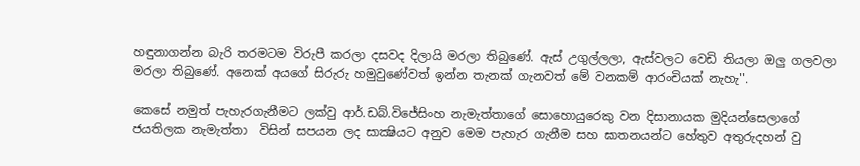හඳුනාගන්න බැරි තරමටම විරුපී කරලා දසවද දිලායි මරලා තිබුණේ. ඇස් උගුල්ලලා, ඇස්වලට වෙඩි තියලා ඔලු ගලවලා මරලා තිබුණේ. අනෙක් අයගේ සිරුරු හමුවුණේවත් ඉන්න තැනක් ගැනවත් මේ වනකම් ආරංචියක් නැහැ''.

කෙසේ නමුත් පැහැරගැනීමට ලක්වු ආර්.ඩබ්.විජේසිංහ නැමැත්තාගේ සොහොයුරෙකු වන දිසානායක මුදියන්සෙලාගේ ජයතිලක නැමැත්තා  විසින් සපයන ලද සාක්‍ෂියට අනුව මෙම පැහැර ගැනීම සහ ඝාතනයන්ට හේතුව අතුරුදහන් වු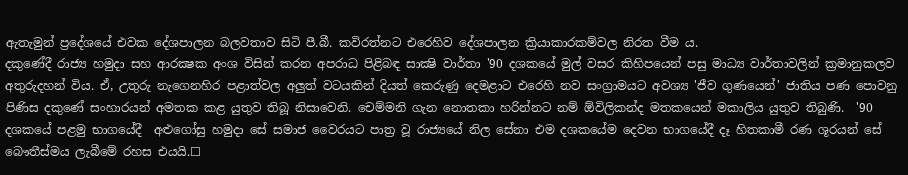ඇතැමුන් ප්‍රදේශයේ එවක දේශපාලන බලවතාව සිටි පී.බී. කවිරත්නට එරෙහිව දේශපාලන ක්‍රියාකාරකම්වල නිරත වීම ය.
දකුණේදී රාජ්‍ය හමුදා සහ ආරක්‍ෂක අංශ විසින් කරන අපරාධ පිළිබඳ සාක්‍ෂි වාර්තා '90 දශකයේ මුල් වසර කිහිපයෙන් පසු මාධ්‍ය වාර්තාවලින් ක්‍රමානුකලව අතුරුදහන් විය. ඒ, උතුරු නැගෙනහිර පළාත්වල අලුත් වටයකින් දියත් කෙරුණු දෙමළාට එරෙහි නව සංග්‍රාමයට අවශ්‍ය 'ජීව ගුණයෙන්' ජාතිය පණ පොවනු පිණිස දකුණේ සංහාරයන් අමතක කළ යුතුව තිබූ නිසාවෙනි. චෙම්මනි ගැන නොතකා හරින්නට නම් ඕවිලිකන්ද මතකයෙන් මකාලිය යුතුව තිබුණි.  '90 දශකයේ පළමු භාගයේදී  අළුගෝසු හමුදා සේ සමාජ වෛරයට පාත්‍ර වූ රාජ්‍යයේ නිල සේනා එම දශකයේම දෙවන භාගයේදී දෑ හිතකාමී රණ ශූරයන් සේ බෞතීස්මය ලැබීමේ රහස එයයි.☐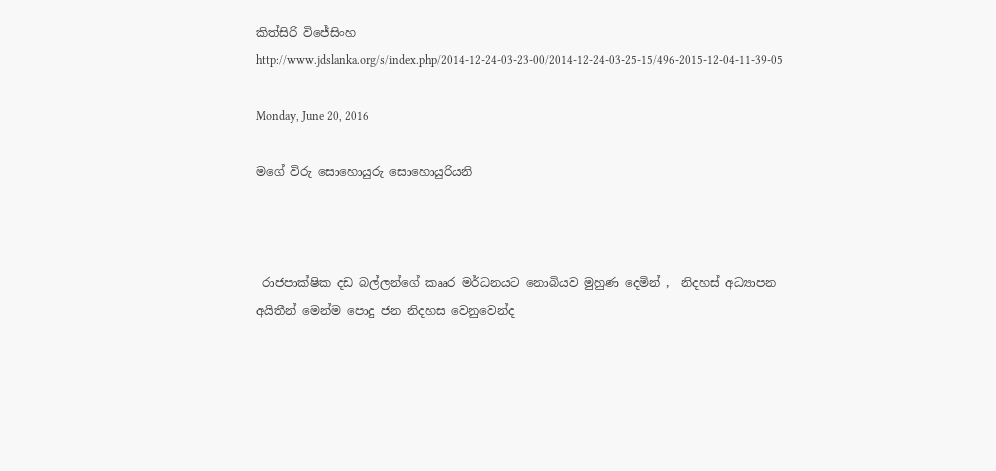කිත්සිරි විජේසිංහ
http://www.jdslanka.org/s/index.php/2014-12-24-03-23-00/2014-12-24-03-25-15/496-2015-12-04-11-39-05

Monday, June 20, 2016

මගේ විරු සොහොයුරු සොහොයුරියනි



 රාජපාක්ෂික දඩ බල්ලන්ගේ කෲර මර්ධනයට නොබියව මුහුණ දෙමින් ,  නිදහස් අධ්‍යාපන අයිතීන් මෙන්ම පොදු ජන නිදහස වෙනුවෙන්ද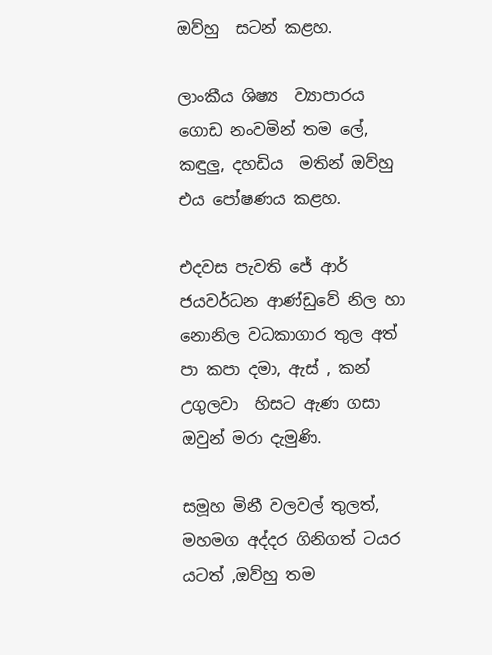ඔව්හු  සටන් කළහ.

ලාංකීය ශිෂ්‍ය  ව්‍යාපාරය ගොඩ නංවමින් තම ලේ, කඳුලු, දහඩිය  මතින් ඔව්හු එය පෝෂණය කළහ.

එදවස පැවති ජේ ආර් ජයවර්ධන ආණ්ඩුවේ නිල හා නොනිල වධකාගාර තුල අත් පා කපා දමා, ඇස් , කන් උගුලවා  හිසට ඇණ ගසා  ඔවුන් මරා දැමුණි.

සමූහ මිනී වලවල් තුලත්, මහමග අද්දර ගිනිගත් ටයර යටත් ,ඔව්හු තම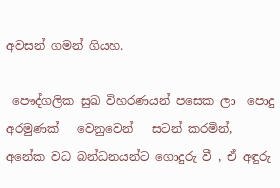අවසන් ගමන් ගියහ.

 පෞද්ගලික සුඛ විහරණයන් පසෙක ලා  පොදු අරමුණක්   වෙනුවෙන්   සටන් කරමින්,  අනේක වධ බන්ධනයන්ට ගොදුරු වී , ඒ අඳුරු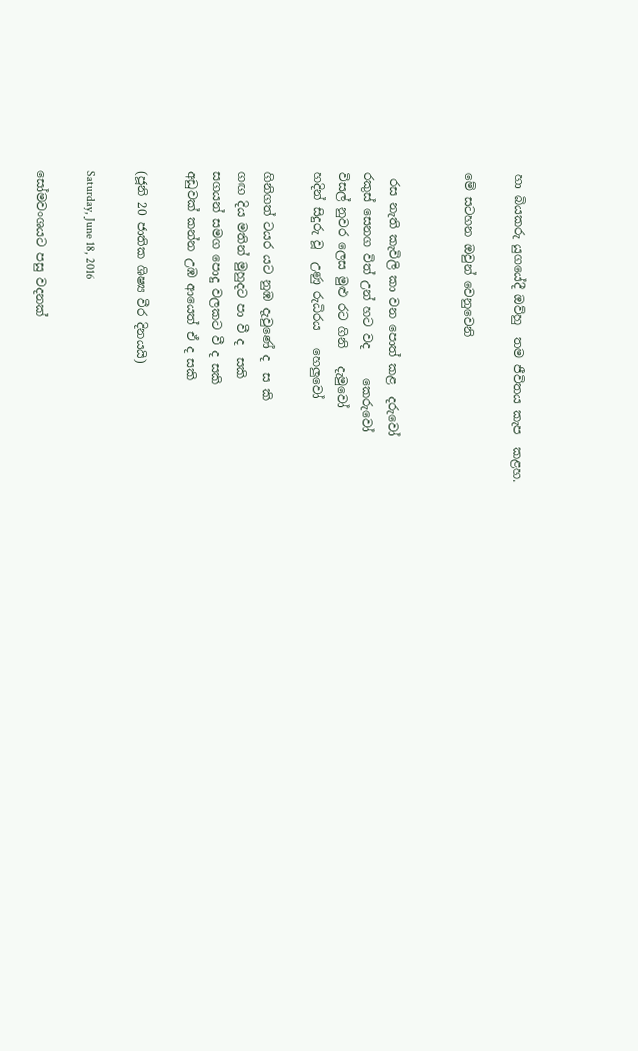හා බියකරු යුගයේදී ඔව්හු  තම ජීවිතය කැප  කළහ.

මේ සටහන ඔවුන් වෙනුවෙනි


 රස නැති කැවිලි කා වන පොත් කළ  දරුවෝ
රකුස් සෙනග විත් උන් හට වද     කෙරුවෝ
විසල් නුවර ලෙස මුළු රට ගිනි   දැමුවෝ
හදින් සිදුරු වූ  උණු රුධිරය   හෙලුවෝ

ගිනිගත් ටයර යට නුඹ දැවුණේ ද  ස කි
ගඟ දිය මතින් මුහුදට පා වී ද  සකි
සගයන් සමග පොදු වලකට වී ද සකි
අඩුවක් කන්න උඹ ආයෙත් ඒ ද සකි

(ජූනි 20 ජාතික ශිෂ්‍ය වීර දිනයයි)

Saturday, June 18, 2016

සෝමවංශයට පසු වදනක්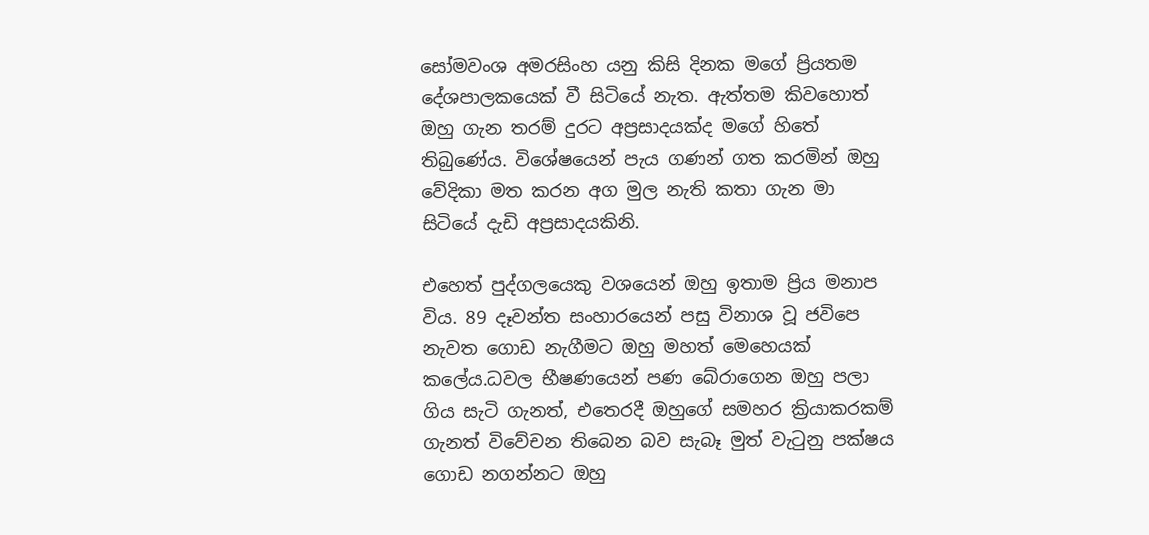සෝමවංශ අමරසිංහ යනු කිසි දිනක මගේ ප්‍රියතම දේශපාලකයෙක් වී සිටියේ නැත. ඇත්තම කිවහොත් ඔහු ගැන තරම් දුරට අප්‍රසාදයක්ද මගේ හිතේ තිබුණේය. විශේෂයෙන් පැය ගණන් ගත කරමින් ඔහු වේදිකා මත කරන අග මුල නැති කතා ගැන මා සිටියේ දැඩි අප්‍රසාදයකිනි.

එහෙත් පුද්ගලයෙකු වශයෙන් ඔහු ඉතාම ප්‍රිය මනාප විය. 89 දෑවන්ත සංහාරයෙන් පසු විනාශ වූ ජවිපෙ නැවත ගොඩ නැගීමට ඔහු මහත් මෙහෙයක් කලේය.ධවල භීෂණයෙන් පණ බේරාගෙන ඔහු පලා ගිය සැටි ගැනත්, එතෙරදී ඔහුගේ සමහර ක්‍රියාකරකම් ගැනත් විවේචන තිබෙන බව සැබෑ මුත් වැ‍ටුනු පක්ෂය ගොඩ නගන්නට ඔහු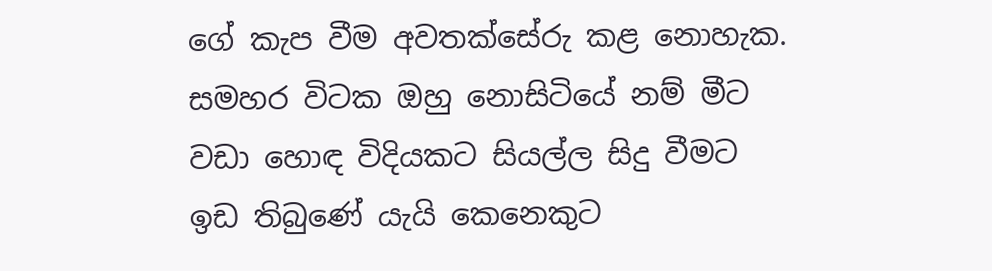ගේ කැප වීම අවතක්සේරු කළ නොහැක. සමහර විටක ඔහු නොසිටියේ නම් මීට වඩා හොඳ විදියකට සියල්ල සිදු වීමට ඉඩ තිබුණේ යැයි කෙනෙකුට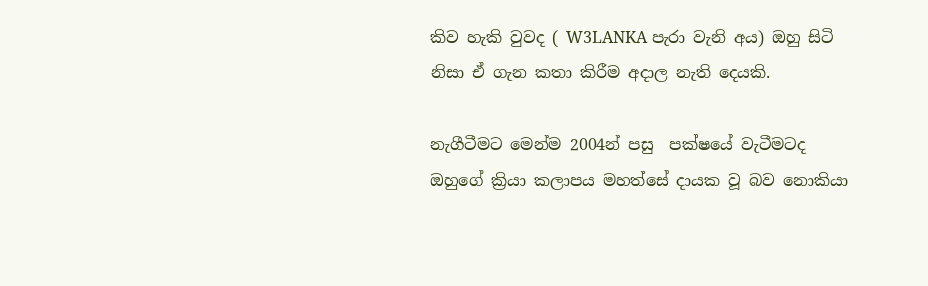කිව හැකි වුවද ( W3LANKA පැරා වැනි අය) ඔහු සිටි නිසා ඒ ගැන කතා කිරීම අදාල නැති දෙයකි.

නැගීටීමට මෙන්ම 2004න් පසු  පක්ෂයේ වැටීමටද ඔහුගේ ක්‍රියා කලාපය මහත්සේ දායක වූ බව නොකියා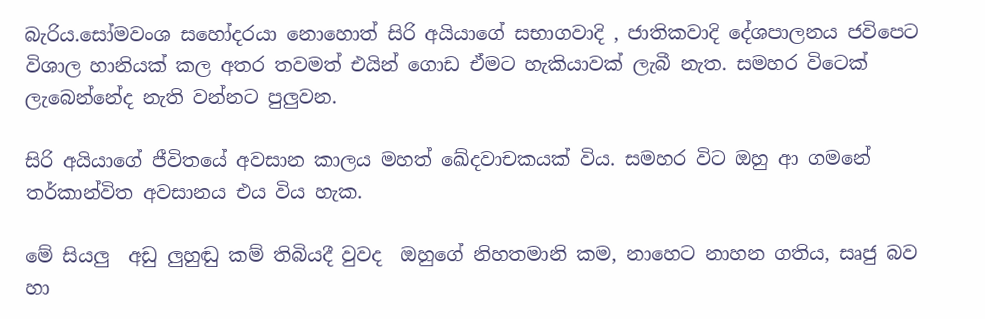බැරිය.සෝමවංශ සහෝදරයා නොහොත් සිරි අයියාගේ සභාගවාදි , ජාතිකවාදි දේශපාලනය ජවිපෙට විශාල හානියක් කල අතර තවමත් එයින් ගොඩ ඒමට හැකියාවක් ලැබී නැත. සමහර විටෙක් ලැබෙන්නේද නැති වන්නට පුලුවන.

සිරි අයියාගේ ජීවිතයේ අවසාන කාලය මහත් ඛේදවාචකයක් විය. සමහර විට ඔහු ආ ගමනේ තර්කාන්විත අවසානය එය විය හැක.

මේ සියලු  අඩු ලුහුඬු කම් තිබියදී වුවද  ඔහුගේ නිහතමානි කම, නාහෙට නාහන ගතිය, සෘජු බව හා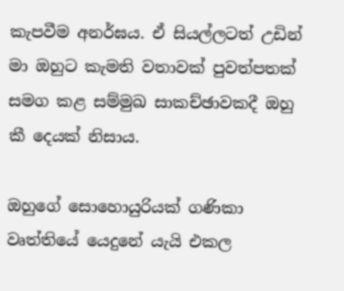කැපවීම අනර්ඝය. ඒ සියල්ලටත් උඩින් මා ඔහුට කැමති වතාවක් පුවත්පතක් සමග කළ සම්මුඛ සාකච්ඡාවකදී ඔහු කී දෙයක් නිසාය.

ඔහුගේ සොහොයුරියක් ගණිකා වෘත්තියේ යෙදුනේ යැයි එකල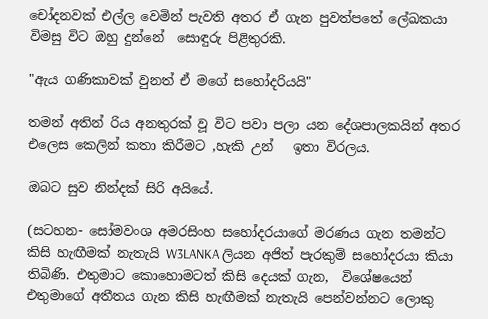චෝදනවක් එල්ල වෙමින් පැවති අතර ඒ ගැන පුවත්පතේ ලේඛකයා විමසු විට ඔහු දුන්නේ  සොඳුරු පිළිතුරකි.

"ඇය ගණිකාවක් වුනත් ඒ මගේ සහෝදරියයි"

තමන් අතින් රිය අනතුරක් වූ විට පවා පලා යන දේශපාලකයින් අතර එලෙස කෙලින් කතා කිරීමට ,හැකි උන්   ඉතා විරලය.

ඔබට සුව නින්දක් සිරි අයියේ.

(සටහන- සෝමවංශ අමරසිංහ සහෝදරයාගේ මරණය ගැන තමන්ට කිසි හැඟීමක් නැතැයි W3LANKA ලියන අජිත් පැරකුම් සහෝදරයා කියා තිබිණි. එතුමාට කොහොමටත් කිසි දෙයක් ගැන,  විශේෂයෙන් එතුමාගේ අතීතය ගැන කිසි හැඟීමක් නැතැයි පෙන්වන්නට ලොකු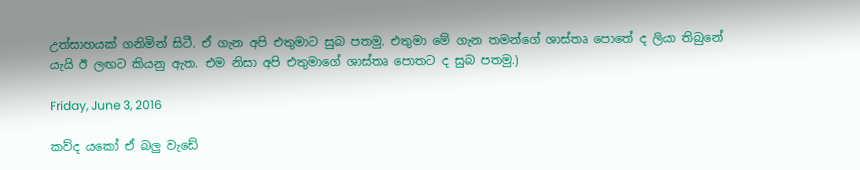උත්සාහයක් ගනිමින් සිටී. ඒ ගැන අපි එතුමාට සුබ පතමු. එතුමා මේ ගැන තමන්ගේ ශාස්තෘ පොතේ ද ලියා තිබුනේ යැයි ඊ ලඟට කියනු ඇත. එම නිසා අපි එතුමාගේ ශාස්තෘ පොතට ද සුබ පතමු.)

Friday, June 3, 2016

කව්ද යකෝ ඒ බලු වැඩේ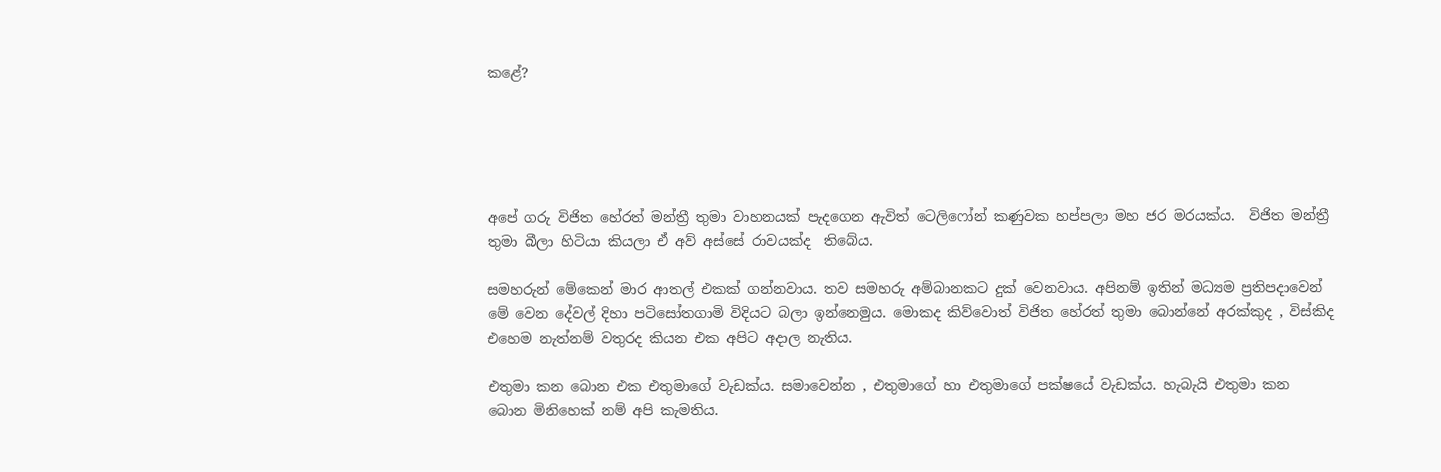කළේ?





අපේ ගරු විජිත හේරත් මන්ත්‍රී තුමා වාහනයක් පැදගෙන ඇවිත් ටෙලිෆෝන් කණුවක හප්පලා මහ ජර මරයක්ය.  විජිත මන්ත්‍රී තුමා බීලා හිටියා කියලා ඒ අව් අස්සේ රාවයක්ද  තිබේය.

සමහරුන් මේකෙන් මාර ආතල් එකක් ගන්නවාය. තව සමහරු අම්බානකට දුක් වෙනවාය. අපිනම් ඉතින් මධ්‍යම ප්‍රතිපදාවෙන් මේ වෙන දේවල් දිහා පටිසෝතගාමි විදියට බලා ඉන්නෙමුය. මොකද කිව්වොත් විජිත හේරත් තුමා බොන්නේ අරක්කුද , විස්කිද එහෙම නැත්නම් වතුරද කියන එක අපිට අදාල නැතිය.

එතුමා කන බොන එක එතුමාගේ වැඩක්ය. සමාවෙන්න , එතුමාගේ හා එතුමාගේ පක්ෂයේ වැඩක්ය. හැබැයි එතුමා කන බොන මිනිහෙක් නම් අපි කැමතිය.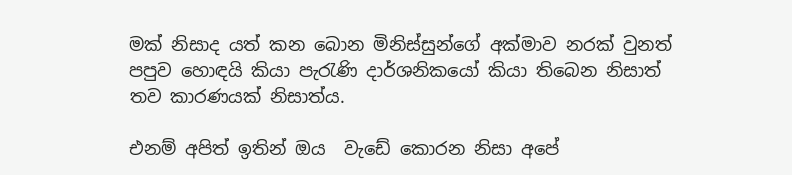මක් නිසාද යත් කන බොන මිනිස්සුන්ගේ අක්මාව නරක් වුනත් පපුව හොඳයි කියා පැ‍රැණි දාර්ශනිකයෝ කියා තිබෙන නිසාත් තව කාරණයක් නිසාත්ය.

එනම් අපිත් ඉතින් ඔය  වැඩේ කොරන නිසා අපේ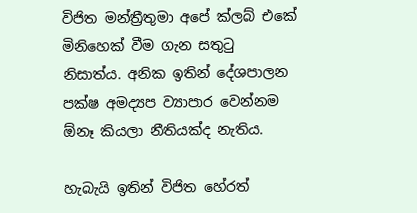විජිත මන්ත්‍රීතුමා අපේ ක්ලබ් එකේ මිනිහෙක් වීම ගැන සතු‍ටු නිසාත්ය. අනික ඉතින් දේශපාලන පක්ෂ අමද්‍යප ව්‍යාපාර වෙන්නම ඕනෑ කියලා නීතියක්ද නැතිය.

හැබැයි ඉතින් විජිත හේරත්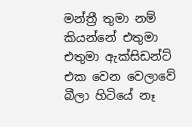මන්ත්‍රී තුමා නම් කියන්නේ එතුමා එතුමා ඇක්සිඩන්ට් එක වෙන වෙලාවේ බීලා හිටියේ නෑ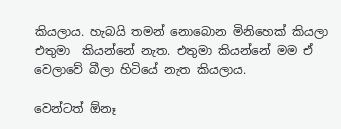කියලාය. හැබයි තමන් නොබොන මිනිහෙක් කියලා එතුමා  කියන්නේ නැත. එතුමා කියන්නේ මම ඒ වෙලාවේ බීලා හිටියේ නැත කියලාය.

වෙන්ටත් ඕනෑ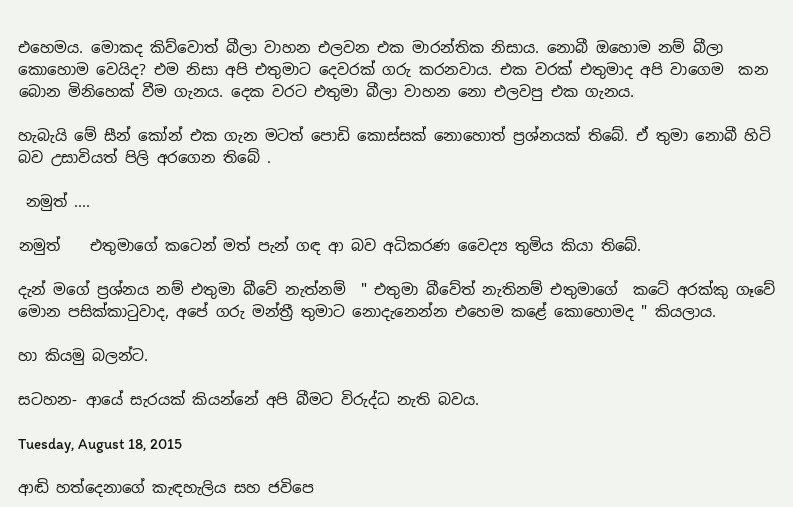එහෙමය. මොකද කිව්වොත් බීලා වාහන එලවන එක මාරන්තික නිසාය. නොබී ඔහොම නම් බීලා කොහොම වෙයිද? එම නිසා අපි එතුමාට දෙවරක් ගරු කරනවාය. එක වරක් එතුමාද අපි වාගෙම  කන බොන මිනිහෙක් වීම ගැනය. දෙක වරට එතුමා බීලා වාහන නො එලවපු එක ගැනය.

හැබැයි මේ සීන් කෝන් එක ගැන මටත් පොඩි කොස්සක් නොහොත් ප්‍රශ්නයක් තිබේ. ඒ තුමා නොබී හිටි බව උසාවියත් පිලි අරගෙන තිබේ .

 නමුත් ....

නමුත්    එතුමාගේ කටෙන් මත් පැන් ගඳ ආ බව අධිකරණ වෛද්‍ය තුමිය කියා තිබේ.

දැන් මගේ ප්‍රශ්නය නම් එතුමා බීවේ නැත්නම්  " එතුමා බීවේත් නැතිනම් එතුමාගේ  කටේ අරක්කු ගෑවේ මොන පසික්කා‍ටුවාද, අපේ ගරු මන්ත්‍රී තුමාට නොදැනෙන්න එහෙම කළේ කොහොමද " කියලාය.

හා කියමු බලන්ට.

සටහන- ආයේ සැරයක් කියන්නේ අපි බීමට විරුද්ධ නැති බවය.

Tuesday, August 18, 2015

ආඬි හත්දෙනාගේ කැඳහැලිය සහ ජවිපෙ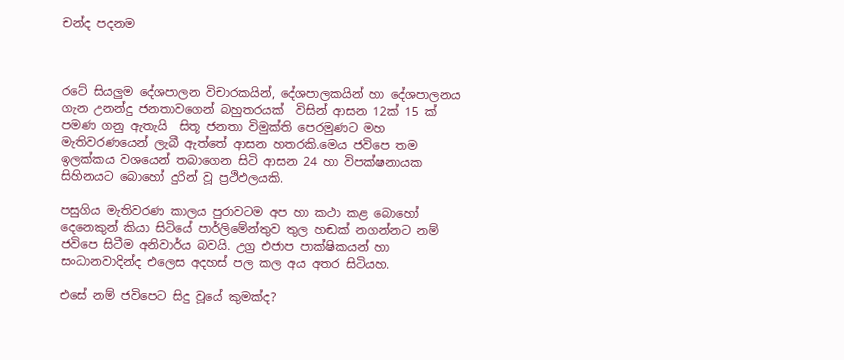චන්ද පදනම



රටේ සියලුම දේශපාලන විචාරකයින්, දේශපාලකයින් හා දේශපාලනය ගැන උනන්දු ජනතාවගෙන් බහුතරයක්  විසින් ආසන 12ක් 15 ක් පමණ ගනු ඇතැයි  සිතූ ජනතා විමුක්ති පෙරමුණට මහ මැතිවරණයෙන් ලැබී ඇත්තේ ආසන හතරකි.මෙය ජවිපෙ තම ඉලක්කය වශයෙන් තබාගෙන සිටි ආසන 24 හා විපක්ෂනායක සිහිනයට බොහෝ දුරින් වූ ප්‍රථිඵලයකි.

පසුගිය මැතිවරණ කාලය පුරාවටම අප හා කථා කළ බොහෝ දෙනෙකුන් කියා සිටියේ පාර්ලිමේන්තුව තුල හඬක් නගන්නට නම් ජවිපෙ සිටීම අනිවාර්ය බවයි. උග්‍ර එජාප පාක්ෂිකයන් හා සංධානවාදින්ද එලෙස අදහස් පල කල අය අතර සිටියහ.

එසේ නම් ජවිපෙට සිදු වූයේ කුමක්ද?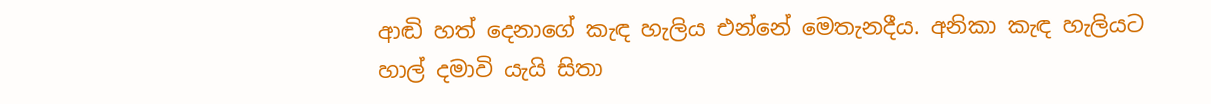ආඬි හත් දෙනාගේ කැඳ හැලිය එන්නේ මෙතැනදීය. අනිකා කැඳ හැලියට හාල් දමාවි යැයි සිතා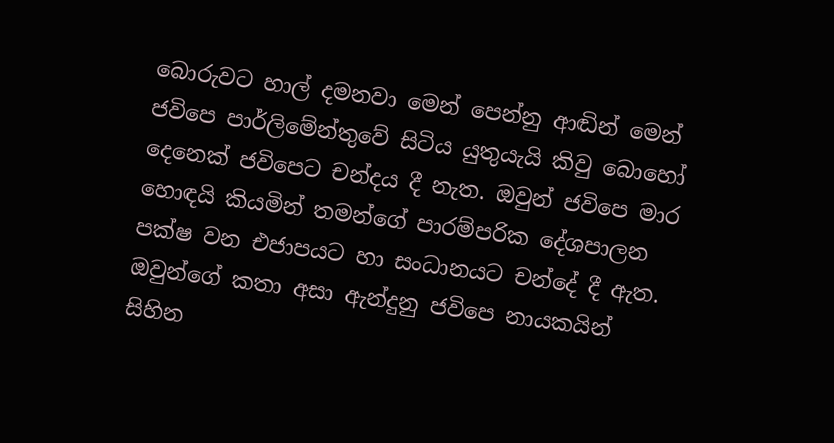බොරුවට හාල් දමනවා මෙන් පෙන්නු ආඬින් මෙන් ජවිපෙ පාර්ලිමේන්තුවේ සිටිය යුතුයැයි කිවු බොහෝ දෙනෙක් ජවිපෙට චන්දය දී නැත. ඔවුන් ජවිපෙ මාර හොඳයි කියමින් තමන්ගේ පාරම්පරික දේශපාලන පක්ෂ වන එජාපයට හා සංධානයට චන්දේ දී ඇත. ඔවුන්ගේ කතා අසා ඇන්දුනු ජවිපෙ නායකයින්  සිහින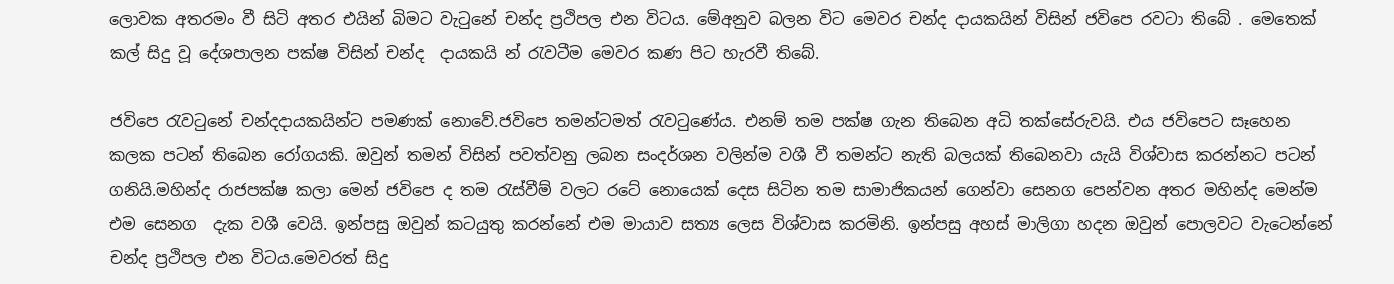ලොවක අතරමං වී සිටි අතර එයින් බිමට වැ‍ටුනේ චන්ද ප්‍රථිපල එන විටය. මේඅනුව බලන විට මෙවර චන්ද දායකයින් විසින් ජවිපෙ රවටා තිබේ . මෙතෙක් කල් සිදු වූ දේශපාලන පක්ෂ විසින් චන්ද  දායකයි න් ‍රැවටීම මෙවර කණ පිට හැරවී තිබේ.

ජවිපෙ ‍රැව‍ටුනේ චන්දදායකයින්ට පමණක් නොවේ.ජවිපෙ තමන්ටමත් ‍රැව‍ටුණේය. එනම් තම පක්ෂ ගැන තිබෙන අධි තක්සේරුවයි. එය ජවිපෙට සෑහෙන කලක පටන් තිබෙන රෝගයකි. ඔවුන් තමන් විසින් පවත්වනු ලබන සංදර්ශන වලින්ම වශී වී තමන්ට නැති බලයක් තිබෙනවා යැයි විශ්වාස කරන්නට පටන් ගනියි.මහින්ද රාජපක්ෂ කලා මෙන් ජවිපෙ ද තම ‍රැස්වීම් වලට රටේ නොයෙක් දෙස සිටින තම සාමාජිකයන් ගෙන්වා සෙනග පෙන්වන අතර මහින්ද මෙන්ම එම සෙනග  දැක වශී වෙයි. ඉන්පසු ඔවුන් කටයුතු කරන්නේ එම මායාව සත්‍ය ලෙස විශ්වාස කරමිනි. ඉන්පසු අහස් මාලිගා හදන ඔවුන් පොලවට වැටෙන්නේ  චන්ද ප්‍රථිපල එන විටය.මෙවරත් සිදු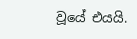වූයේ එයයි.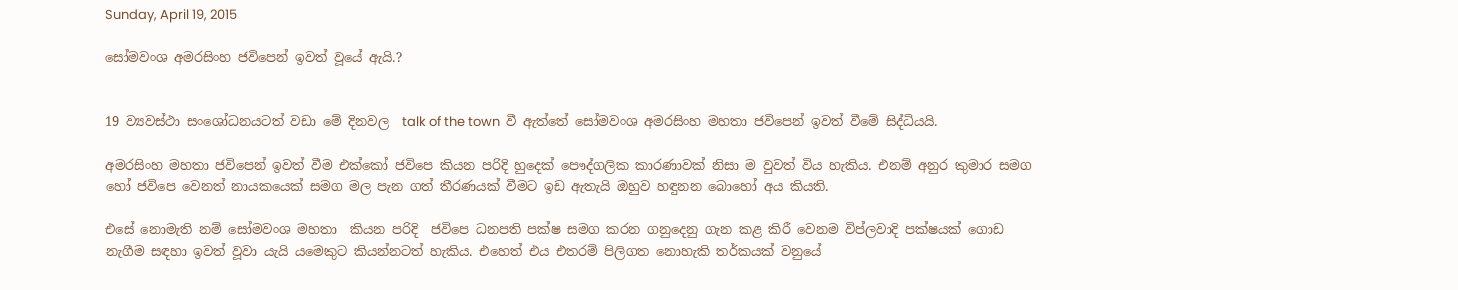Sunday, April 19, 2015

සෝමවංශ අමරසිංහ ජවිපෙන් ඉවත් වූයේ ඇයි.?


19 ව්‍යවස්ථා සංශෝධනයටත් වඩා මේ දිනවල  talk of the town  වී ඇත්තේ සෝමවංශ අමරසිංහ මහතා ජවිපෙන් ඉවත් වීමේ සිද්ධියයි.

අමරසිංහ මහතා ජවිපෙන් ඉවත් වීම එක්කෝ ජවිපෙ කියන පරිදි හුදෙක් පෞද්ගලික කාරණාවක් නිසා ම වුවත් විය හැකිය. එනම් අනුර කුමාර සමග හෝ ජවිපෙ වෙනත් නායකයෙක් සමග මල පැන ගත් තීරණයක් වීමට ඉඩ ඇතැයි ඔහුව හඳුනන බොහෝ අය කියති.

එසේ නොමැති නම් සෝමවංශ මහතා  කියන පරිදි  ජවිපෙ ධනපති පක්ෂ සමග කරන ගනුදෙනු ගැන කළ කිරී වෙනම විප්ලවාදි පක්ෂයක් ගොඩ නැගීම සඳහා ඉවත් වූවා යැයි යමෙකුට කියන්නටත් හැකිය. එහෙත් එය එතරම් පිලිගත නොහැකි තර්කයක් වනුයේ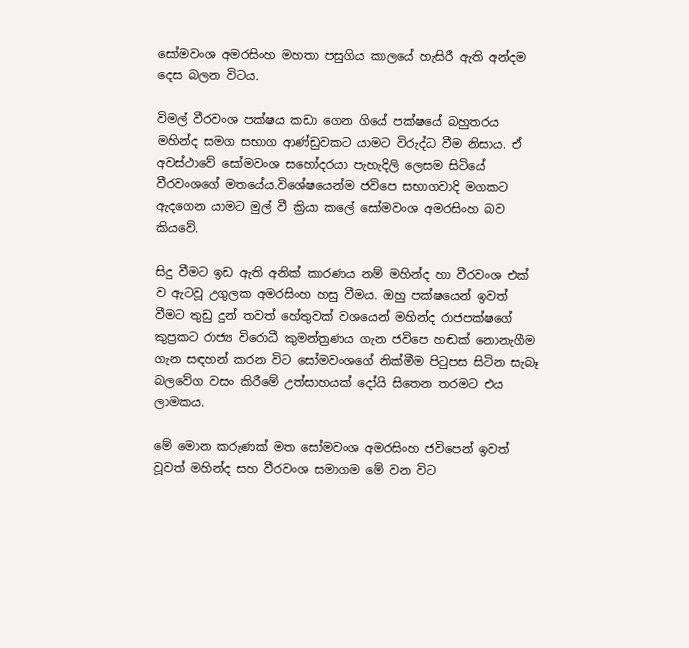සෝමවංශ අමරසිංහ මහතා පසුගිය කාලයේ හැසිරී ඇති අන්දම දෙස බලන විටය.

විමල් වීරවංශ පක්ෂය කඩා ගෙන ගියේ පක්ෂයේ බහුතරය මහින්ද සමග සභාග ආණ්ඩුවකට යාමට විරුද්ධ වීම නිසාය. ඒ අවස්ථාවේ සෝමවංශ සහෝදරයා පැහැදිලි ලෙසම සිටියේ වීරවංශගේ මතයේය.විශේෂයෙන්ම ජවිපෙ සභාගවාදි මගකට ඇදගෙන යාමට මුල් වී ක්‍රියා කලේ සෝමවංශ අමරසිංහ බව කියවේ.

සිදු වීමට ඉඩ ඇති අනික් කාරණය නම් මහින්ද හා වීරවංශ එක් ව ඇටවූ උගුලක අමරසිංහ හසු වීමය. ඔහු පක්ෂයෙන් ඉවත් වීමට තුඩු දුන් තවත් හේතුවක් වශයෙන් මහින්ද රාජපක්ෂගේ කුප්‍රකට රාජ්‍ය විරොධී කුමන්ත්‍රණය ගැන ජවිපෙ හඬක් නොනැගීම ගැන සඳහන් කරන විට සෝමවංශගේ නික්මීම පි‍ටුපස සිටින සැබෑ බලවේග වසං කිරීමේ උත්සාහයක් දෝයි සිතෙන තරමට එය ලාමකය.

මේ මොන කරුණක් මත සෝමවංශ අමරසිංහ ජවිපෙන් ඉවත් වූවත් මහින්ද සහ වීරවංශ සමාගම මේ වන විට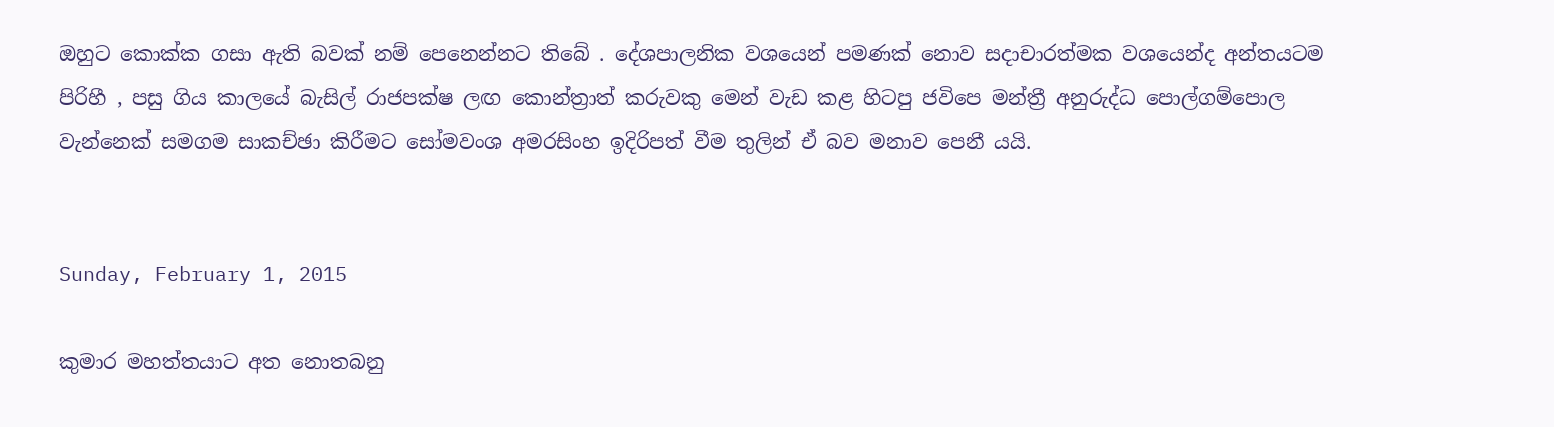ඔහුට කොක්ක ගසා ඇති බවක් නම් පෙනෙන්නට තිබේ . දේශපාලනික වශයෙන් පමණක් නොව සදාචාරත්මක වශයෙන්ද අන්තයටම පිරිහී , පසු ගිය කාලයේ බැසිල් රාජපක්ෂ ලඟ කොන්ත්‍රාත් කරුවකු මෙන් වැඩ කළ හිටපු ජවිපෙ මන්ත්‍රී අනුරුද්ධ පොල්ගම්පොල වැන්නෙක් සමගම සාකච්ඡා කිරීමට සෝමවංශ අමරසිංහ ඉදිරිපත් වීම තුලින් ඒ බව මනාව පෙනී යයි.


Sunday, February 1, 2015

කුමාර මහත්තයාට අත නොතබනු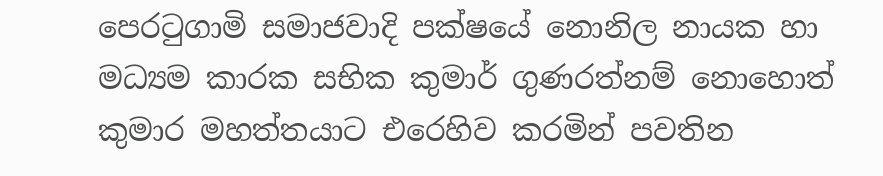පෙර‍ටුගාමි සමාජවාදි පක්ෂයේ නොනිල නායක හා මධ්‍යම කාරක සභික කුමාර් ගුණරත්නම් නොහොත් කුමාර මහත්තයාට එරෙහිව කරමින් පවතින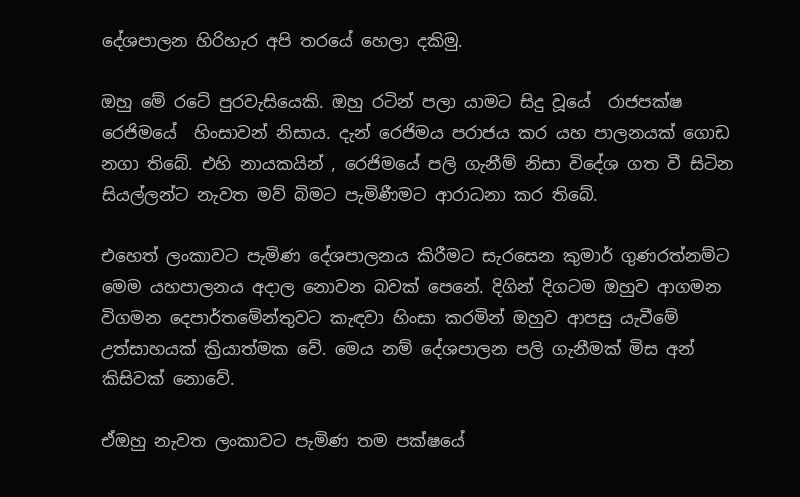දේශපාලන හිරිහැර අපි තරයේ හෙලා දකිමු.

ඔහු මේ රටේ පුරවැසියෙකි. ඔහු රටින් පලා යාමට සිදු වූයේ  රාජපක්ෂ රෙජිමයේ  හිංසාවන් නිසාය. දැන් රෙජිමය පරාජය කර යහ පාලනයක් ගොඩ නගා තිබේ. එහි නායකයින් , රෙජිමයේ පලි ගැනීම් නිසා විදේශ ගත වී සිටින සියල්ලන්ට නැවත මව් බිමට පැමිණීමට ආරාධනා කර තිබේ.

එහෙත් ලංකාවට පැමිණ දේශපාලනය කිරීමට සැරසෙන කුමාර් ගුණරත්නම්ට මෙම යහපාලනය අදාල නොවන බවක් පෙනේ. දිගින් දිගටම ඔහුව ආගමන විගමන දෙපාර්තමේන්තුවට කැඳවා හිංසා කරමින් ඔහුව ආපසු යැවීමේ උත්සාහයක් ක්‍රියාත්මක වේ. මෙය නම් දේශපාලන පලි ගැනීමක් මිස අන් කිසිවක් නොවේ.

ඒඔහු නැවත ලංකාවට පැමිණ තම පක්ෂයේ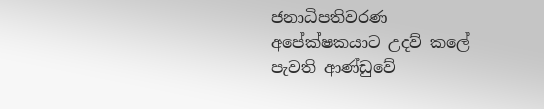ජනාධිපතිවරණ අපේක්ෂකයාට උදව් කලේ පැවති ආණ්ඩුවේ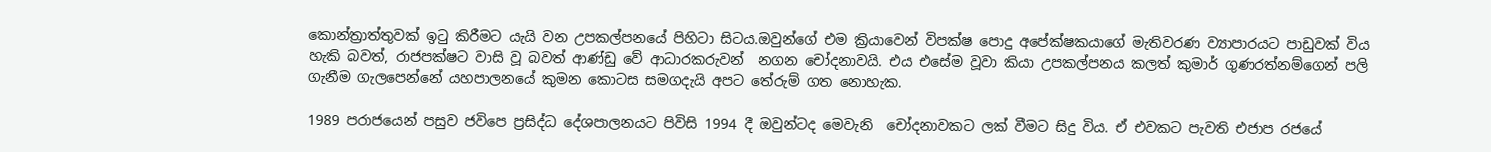කොන්ත්‍රාත්තුවක් ඉ‍ටු කිරීමට යැයි වන උපකල්පනයේ පිහිටා සිටය.ඔවුන්ගේ එම ක්‍රියාවෙන් විපක්ෂ පොදු අපේක්ෂකයාගේ මැතිවරණ ව්‍යාපාරයට පාඩුවක් විය හැකි බවත්, රාජපක්ෂට වාසි වූ බවත් ආණ්ඩු වේ ආධාරකරුවන්  නගන චෝදනාවයි. එය එසේම වූවා කියා උපකල්පනය කලත් කුමාර් ගුණරත්නම්ගෙන් පලි ගැනීම ගැලපෙන්නේ යහපාලනයේ කුමන කොටස සමගදැයි අපට තේරුම් ගත නොහැක.

1989 පරාජයෙන් පසුව ජවිපෙ ප්‍රසිද්ධ දේශපාලනයට පිවිසි 1994 දී ඔවුන්ටද මෙවැනි  චෝදනාවකට ලක් වීමට සිදු විය. ඒ එවකට පැවති එජාප රජයේ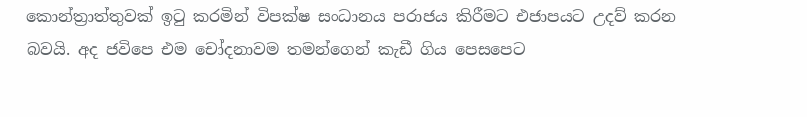කොන්ත්‍රාත්තුවක් ඉ‍ටු කරමින් විපක්ෂ සංධානය පරාජය කිරීමට එජාපයට උදව් කරන බවයි. අද ජවිපෙ එම චෝදනාවම තමන්ගෙන් කැඩී ගිය පෙසපෙට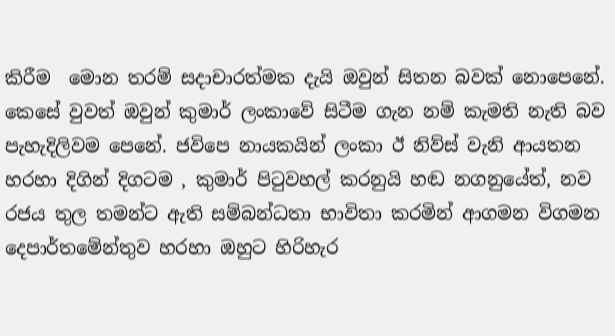කිරීම  මොන තරම් සදාචාරත්මක දැයි ඔවුන් සිතන බවක් නොපෙනේ. කෙසේ වුවත් ඔවුන් කුමාර් ලංකාවේ සිටීම ගැන නම් කැමති නැති බව පැහැදිලිවම පෙනේ. ජවිපෙ නායකයින් ලංකා ඊ නිව්ස් වැනි ආයතන හරහා දිගින් දිගටම , කුමාර් පි‍ටුවහල් කරනුයි හඬ නගනුයේත්, නව රජය තුල තමන්ට ඇති සම්බන්ධතා භාවිතා කරමින් ආගමන විගමන දෙපාර්තමේන්තුව හරහා ඔහුට හිරිහැර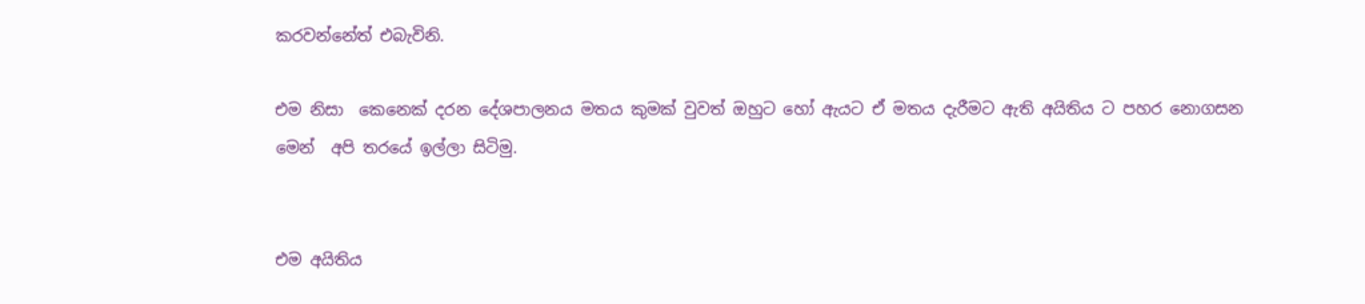කරවන්නේත් එබැවිනි.

එම නිසා  කෙනෙක් දරන දේශපාලනය මතය කුමක් වුවත් ඔහුට හෝ ඇයට ඒ මතය දැරීමට ඇති අයිතිය ට පහර නොගසන මෙන්  අපි තරයේ ඉල්ලා සිටිමු.


එම අයිතිය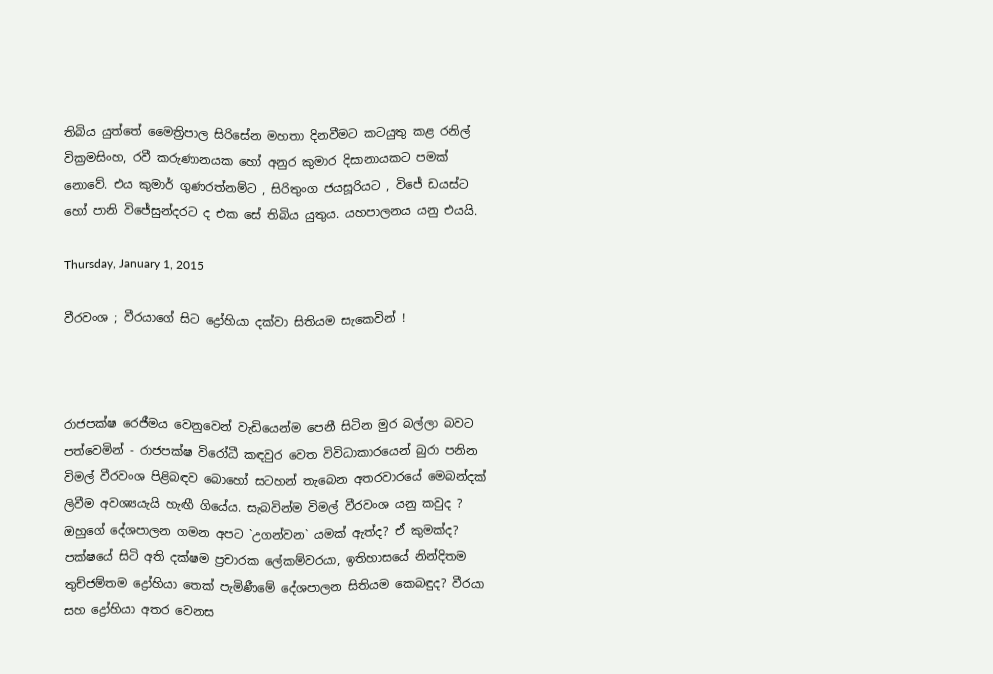තිබිය යුත්තේ මෛත්‍රිපාල සිරිසේන මහතා දිනවීමට කටයුතු කළ රනිල් වික්‍රමසිංහ, රවී කරුණානයක හෝ අනුර කුමාර දිසානායකට පමක් නොවේ. එය කුමාර් ගුණරත්නම්ට , සිරිතුංග ජයසූරියට , විජේ ඩයස්ට හෝ පානි විජේසුන්දරට ද එක සේ තිබිය යුතුය. යහපාලනය යනු එයයි.

Thursday, January 1, 2015

වීරවංශ ; වීරයාගේ සිට ද්‍රෝහියා දක්වා සිතියම සැකෙවින් !



රාජපක්ෂ රෙජීමය වෙනුවෙන් වැඩියෙන්ම පෙනී සිටින මුර බල්ලා බවට පත්වෙමින් - රාජපක්ෂ විරෝධී කඳවුර වෙත විවිධාකාරයෙන් බුරා පනින විමල් වීරවංශ පිළිබඳව බොහෝ සටහන් තැබෙන අතරවාරයේ මෙබන්දක් ලිවීම අවශ්‍යයැයි හැඟී ගියේය. සැබවින්ම විමල් වීරවංශ යනු කවුද ? ඔහුගේ දේශපාලන ගමන අපට `උගන්වන` යමක් ඇත්ද? ඒ කුමක්ද? පක්ෂයේ සිටි අති දක්ෂම ප්‍රචාරක ලේකම්වරයා, ඉතිහාසයේ නින්දිතම තුච්ජම්තම ද්‍රෝහියා තෙක් පැමිණීමේ දේශපාලන සිතියම කෙබඳුද? වීරයා සහ ද්‍රෝහියා අතර වෙනස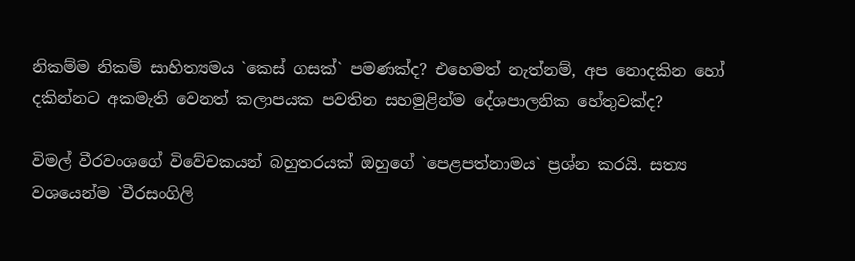නිකම්ම නිකම් සාහිත්‍යමය `කෙස් ගසක්` පමණක්ද? එහෙමත් නැත්නම්, අප නොදකින හෝ දකින්නට අකමැති වෙනත් කලාපයක පවතින සහමුළින්ම දේශපාලනික හේතුවක්ද?

විමල් වීරවංශගේ විවේචකයන් බහුතරයක් ඔහුගේ `පෙළපත්නාමය` ප්‍රශ්න කරයි. සත්‍ය වශයෙන්ම `වීරසංගිලි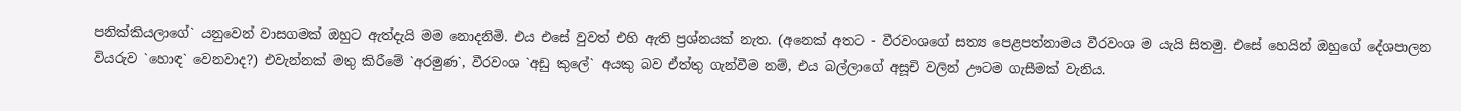පනික්කියලාගේ` යනුවෙන් වාසගමක් ඔහුට ඇත්දැයි මම නොදනිමි. එය එසේ වුවත් එහි ඇති ප්‍රශ්නයක් නැත. (අනෙක් අතට - වීරවංශගේ සත්‍ය පෙළපත්නාමය වීරවංශ ම යැයි සිතමු. එසේ හෙයින් ඔහුගේ දේශපාලන වියරුව `හොඳ` වෙනවාද?) එවැන්නක් මතු කිරීමේ `අරමුණ`, වීරවංශ `අඩු කුලේ` අයකු බව ඒත්තු ගැන්වීම නම්, එය බල්ලාගේ අසූචි වලින් ඌටම ගැසීමක් වැනිය.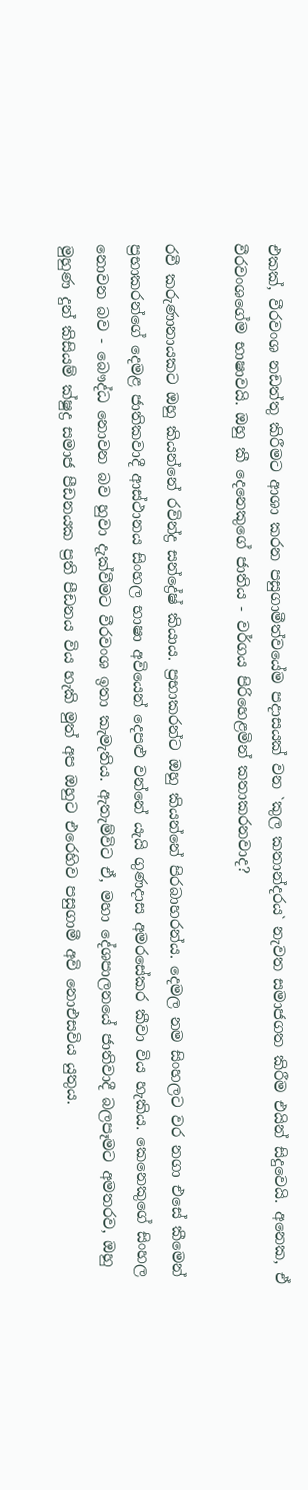එකක්, වීරවංශ නඩත්තු කිරීමට ආශා කරන පසුගාමීත්වයේම පදාසයක් වන `කුල කතාන්දරය` නැවත සමාජගත කිරීම එයින් සිදුවෙයි. අනෙක, ඒ වීරවංශගේම භාෂාවයි. ඔහු කී දෙනෙකුගේ ජාතිය - වර්ගය පිරිහෙළමින් කතාකරනවාද?

රවී කරුණානායකට ඔහු කියන්නේ රවින්ද්‍ර සන්ද්‍රේෂ් කියාය. ප්‍රභාකරන්ට ඔහු කියන්නේ පිරබාහරන්ය. දෙමල නම සිංහලට වර නගා එසේ කීමෙන් ප්‍රභාකරන්ගේ දෙමළ ජාතිකවාදී ආස්ථානය සිංහල භාෂා අවියෙන් දෙපළු වන්නේ යැයි ගුණදාස අමරසේකර කීවා විය හැකිය. කෙනෙකුගේ සිංහල නොවන බව - බෞද්ධ නොවන බව හුවා දැක්වීමට වීරවංශ ඉතා කැමැතිය. ඇතැම්විට ඒ, මහා දේශපාලනයේ ජාතිවාදී බලපෑමට අමතරව, ඔහු මුහුණ දුන් කිසියම් ක්ෂුද්‍ර සමාජ පීඩනයක ප්‍රති පීඩනය විය හැකි මුත් අප ඔහුට එරෙහිව පසුගාමී අවි නොඑසවිය යුතුය.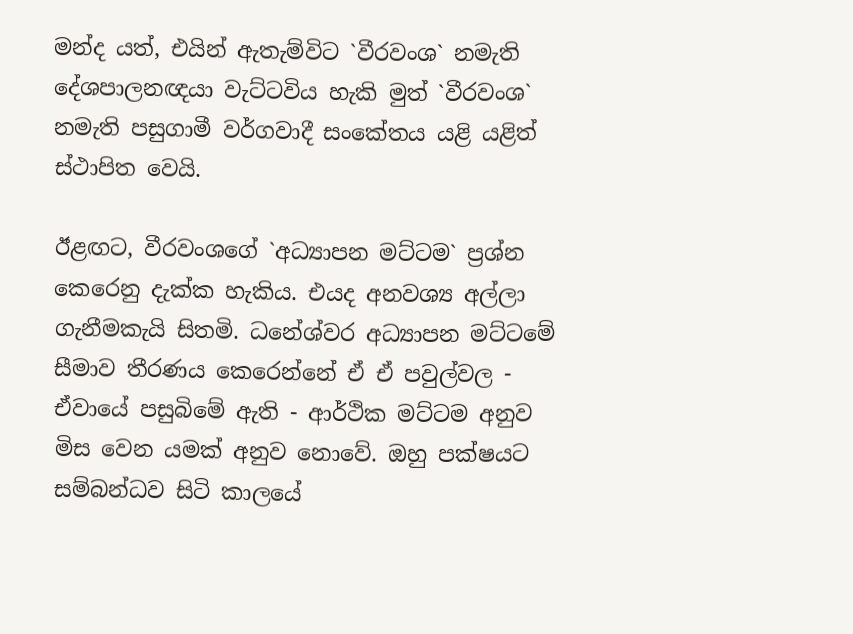මන්ද යත්, එයින් ඇතැම්විට `වීරවංශ` නමැති දේශපාලනඥයා වැට්ටවිය හැකි මුත් `වීරවංශ` නමැති පසුගාමී වර්ගවාදී සංකේතය යළි යළිත් ස්ථාපිත වෙයි.

ඊළඟට, වීරවංශගේ `අධ්‍යාපන මට්ටම` ප්‍රශ්න කෙරෙනු දැක්ක හැකිය. එයද අනවශ්‍ය අල්ලා ගැනීමකැයි සිතමි. ධනේශ්වර අධ්‍යාපන මට්ටමේ සීමාව තීරණය කෙරෙන්නේ ඒ ඒ පවුල්වල - ඒවායේ පසුබිමේ ඇති - ආර්ථික මට්ටම අනුව මිස වෙන යමක් අනුව නොවේ. ඔහු පක්ෂයට සම්බන්ධව සිටි කාලයේ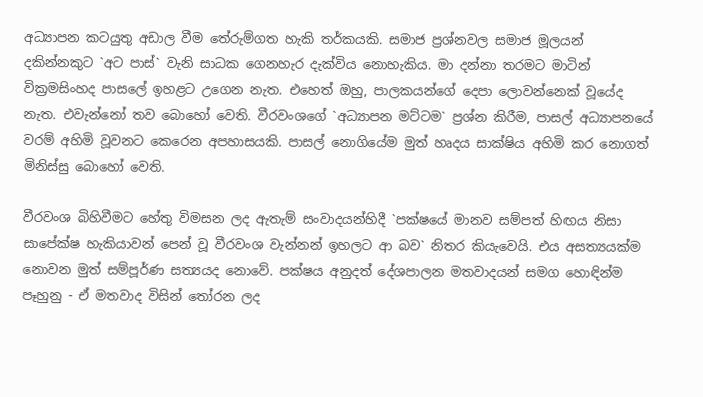අධ්‍යාපන කටයුතු අඩාල වීම තේරුම්ගත හැකි තර්කයකි. සමාජ ප්‍රශ්නවල සමාජ මූලයන් දකින්නකුට `අට පාස්` වැනි සාධක ගෙනහැර දැක්විය නොහැකිය. මා දන්නා තරමට මාටින් වික්‍රමසිංහද පාසලේ ඉහළට උගෙන නැත. එහෙත් ඔහු, පාලකයන්ගේ දෙපා ලොවන්නෙක් වූයේද නැත. එවැන්නෝ තව බොහෝ වෙති. වීරවංශගේ `අධ්‍යාපන මට්ටම` ප්‍රශ්න කිරීම, පාසල් අධ්‍යාපනයේ වරම් අහිමි වූවනට කෙරෙන අපහාසයකි. පාසල් නොගියේම මුත් හෘදය සාක්ෂිය අහිමි කර නොගත් මිනිස්සු බොහෝ වෙති.

වීරවංශ බිහිවීමට හේතු විමසන ලද ඇතැම් සංවාදයන්හිදී `පක්ෂයේ මානව සම්පත් හිඟය නිසා සාපේක්ෂ හැකියාවන් පෙන් වූ වීරවංශ වැන්නන් ඉහලට ආ බව` නිතර කියැවෙයි. එය අසත්‍යයක්ම නොවන මුත් සම්පූර්ණ සත්‍යයද නොවේ. පක්ෂය අනුදත් දේශපාලන මතවාදයන් සමග හොඳින්ම පෑහුනු - ඒ මතවාද විසින් තෝරන ලද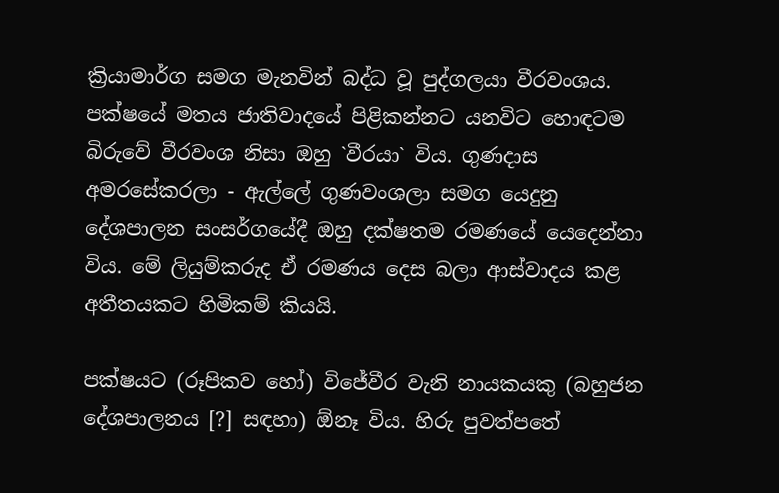ක්‍රියාමාර්ග සමග මැනවින් බද්ධ වූ පුද්ගලයා වීරවංශය. පක්ෂයේ මතය ජාතිවාදයේ පිළිකන්නට යනවිට හොඳටම බිරුවේ වීරවංශ නිසා ඔහු `වීරයා` විය. ගුණදාස අමරසේකරලා - ඇල්ලේ ගුණවංශලා සමග යෙදුනු දේශපාලන සංසර්ගයේදී ඔහු දක්ෂතම රමණයේ යෙදෙන්නා විය. මේ ලියුම්කරුද ඒ රමණය දෙස බලා ආස්වාදය කළ අතීතයකට හිමිකම් කියයි.

පක්ෂයට (රූපිකව හෝ) විජේවීර වැනි නායකයකු (බහුජන දේශපාලනය [?] සඳහා) ඕනෑ විය. හිරු පුවත්පතේ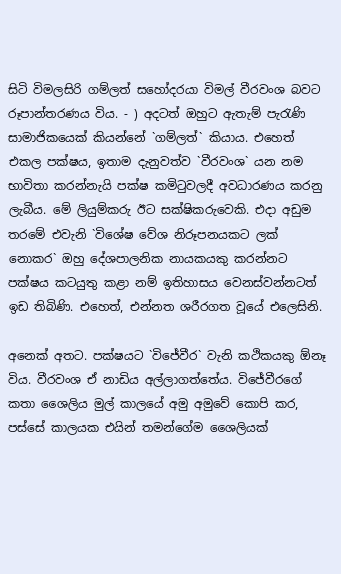සිටි විමලසිරි ගම්ලත් සහෝදරයා විමල් වීරවංශ බවට රූපාන්තරණය විය. - ) අදටත් ඔහුට ඇතැම් පැරැණි සාමාජිකයෙක් කියන්නේ `ගම්ලත්` කියාය. එහෙත් එකල පක්ෂය, ඉතාම දැනුවත්ව `වීරවංශ` යන නම භාවිතා කරන්නැයි පක්ෂ කමිටුවලදී අවධාරණය කරනු ලැබීය. මේ ලියුම්කරු ඊට සක්ෂිකරුවෙකි. එදා අඩුම තරමේ එවැනි `විශේෂ වේශ නිරූපනයකට ලක් නොකර` ඔහු දේශපාලනික නායකයකු කරන්නට පක්ෂය කටයුතු කළා නම් ඉතිහාසය වෙනස්වන්නටත් ඉඩ තිබිණි. එහෙත්, එන්නත ශරීරගත වූයේ එලෙසිනි.

අනෙක් අතට. පක්ෂයට `විජේවීර` වැනි කථිකයකු ඕනෑ විය. වීරවංශ ඒ නාඩිය අල්ලාගත්තේය. විජේවීරගේ කතා ශෛලිය මුල් කාලයේ අමු අමුවේ කොපි කර, පස්සේ කාලයක එයින් තමන්ගේම ශෛලියක්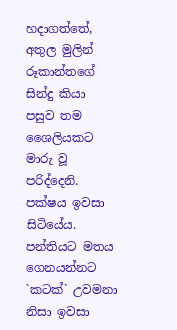හදාගත්තේ, අතුල මුලින් රූකාන්තගේ සින්දු කියා පසුව තම ශෛලියකට මාරු වූ පරිද්දෙනි. පක්ෂය ඉවසා සිටියේය. පන්තියට මතය ගෙනයන්නට `කටක්` උවමනා නිසා ඉවසා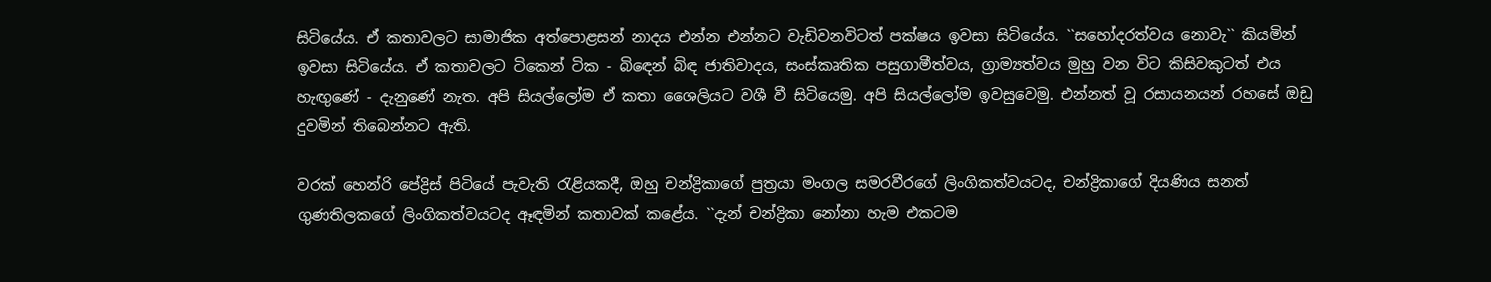සිටියේය. ඒ කතාවලට සාමාජික අත්පොළසන් නාදය එන්න එන්නට වැඩිවනවිටත් පක්ෂය ඉවසා සිටියේය. ``සහෝදරත්වය නොවැ`` කියමින් ඉවසා සිටියේය. ඒ කතාවලට ටිකෙන් ටික - බිඳෙන් බිඳ ජාතිවාදය, සංස්කෘතික පසුගාමීත්වය, ග්‍රාම්‍යත්වය මුහු වන විට කිසිවකුටත් එය හැඟුණේ - දැනුණේ නැත. අපි සියල්ලෝම ඒ කතා ශෛලියට වශී වී සිටියෙමු. අපි සියල්ලෝම ඉවසුවෙමු. එන්නත් වූ රසායනයන් රහසේ ඔඩු දුවමින් තිබෙන්නට ඇති.

වරක් හෙන්රි පේද්‍රිස් පිටියේ පැවැති රැළියකදී, ඔහු චන්ද්‍රිකාගේ පුත්‍රයා මංගල සමරවීරගේ ලිංගිකත්වයටද, චන්ද්‍රිකාගේ දියණිය සනත් ගුණතිලකගේ ලිංගිකත්වයටද ඈඳමින් කතාවක් කළේය. ``දැන් චන්ද්‍රිකා නෝනා හැම එකටම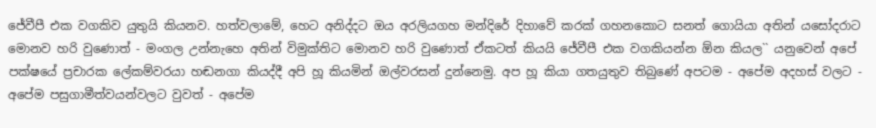ජේවීපී එක වගකිව යුතුයි කියනව. හත්වලාමේ, හෙට අනිද්දට ඔය අරලියගහ මන්දිරේ දිහාවේ කරක් ගහනකොට සනත් ගොයියා අතින් යසෝදරාට මොනව හරි වුණොත් - මංගල උන්නැහෙ අතින් විමුක්තිට මොනව හරි වුණොත් ඒකටත් කියයි ජේවීපී එක වගකියන්න ඕන කියල`` යනුවෙන් අපේ පක්ෂයේ ප්‍රචාරක ලේකම්වරයා හඬනගා කියද්දී අපි හූ කියමින් ඔල්වරසන් දුන්නෙමු. අප හූ කියා ගතයුතුව තිබුණේ අපටම - අපේම අදහස් වලට - අපේම පසුගාමීත්වයන්වලට වුවත් - අපේම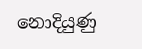නොදියුණු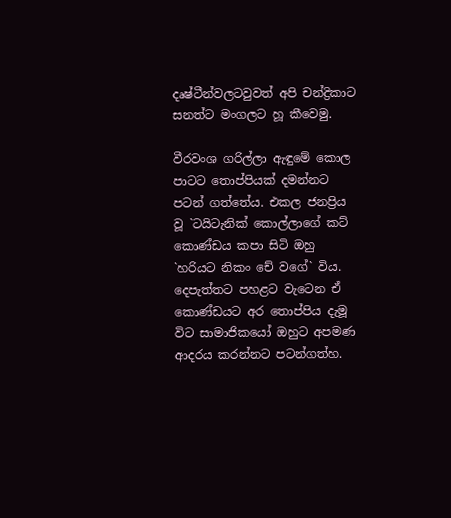දෘෂ්ටීන්වලටවුවත් අපි චන්ද්‍රිකාට සනත්ට මංගලට හූ කීවෙමු.

වීරවංශ ගරිල්ලා ඇඳුමේ කොල පාටට තොප්පියක් දමන්නට පටන් ගත්තේය. එකල ජනප්‍රිය වූ `ටයිටැනික් කොල්ලාගේ කට් කොණ්ඩය කපා සිටි ඔහු `හරියට නිකං චේ වගේ` විය. දෙපැත්තට පහළට වැටෙන ඒ කොණ්ඩයට අර තොප්පිය දැමූ විට සාමාජිකයෝ ඔහුට අපමණ ආදරය කරන්නට පටන්ගත්හ.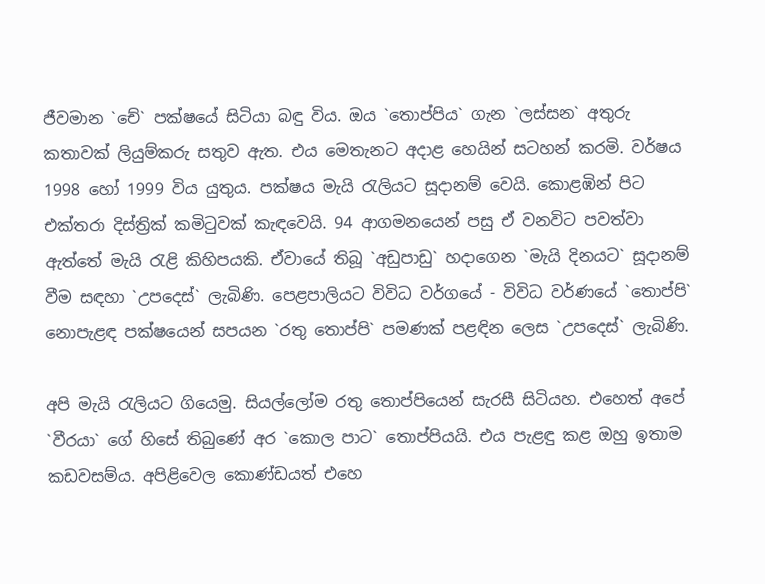ජීවමාන `චේ` පක්ෂයේ සිටියා බඳු විය. ඔය `තොප්පිය` ගැන `ලස්සන` අතුරු කතාවක් ලියුම්කරු සතුව ඇත. එය මෙතැනට අදාළ හෙයින් සටහන් කරමි. වර්ෂය 1998 හෝ 1999 විය යුතුය. පක්ෂය මැයි රැලියට සූදානම් වෙයි. කොළඹින් පිට එක්තරා දිස්ත්‍රික් කමිටුවක් කැඳවෙයි. 94 ආගමනයෙන් පසු ඒ වනවිට පවත්වා ඇත්තේ මැයි රැළි කිහිපයකි. ඒවායේ තිබූ `අඩුපාඩු` හදාගෙන `මැයි දිනයට` සූදානම් වීම සඳහා `උපදෙස්` ලැබිණි. පෙළපාලියට විවිධ වර්ගයේ - විවිධ වර්ණයේ `තොප්පි` නොපැළඳ පක්ෂයෙන් සපයන `රතු තොප්පි` පමණක් පළඳින ලෙස `උපදෙස්` ලැබිණි.

අපි මැයි රැලියට ගියෙමු. සියල්ලෝම රතු තොප්පියෙන් සැරසී සිටියහ. එහෙත් අපේ `වීරයා` ගේ හිසේ තිබුණේ අර `කොල පාට` තොප්පියයි. එය පැළඳු කළ ඔහු ඉතාම කඩවසම්ය. අපිළිවෙල කොණ්ඩයත් එහෙ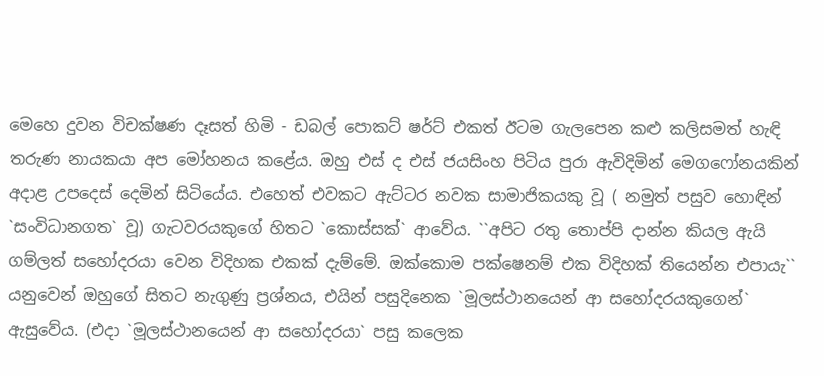මෙහෙ දුවන විචක්ෂණ දෑසත් හිමි - ඩබල් පොකට් ෂර්ට් එකත් ඊටම ගැලපෙන කළු කලිසමත් හැඳි තරුණ නායකයා අප මෝහනය කළේය. ඔහු එස් ද එස් ජයසිංහ පිටිය පුරා ඇවිදිමින් මෙගෆෝනයකින් අදාළ උපදෙස් දෙමින් සිටියේය. එහෙත් එවකට ඇට්ටර නවක සාමාජිකයකු වූ ( නමුත් පසුව හොඳින් `සංවිධානගත` වූ) ගැටවරයකුගේ හිතට `කොස්සක්` ආවේය. ``අපිට රතු තොප්පි දාන්න කියල ඇයි ගම්ලත් සහෝදරයා වෙන විදිහක එකක් දැම්මේ. ඔක්කොම පක්ෂෙනම් එක විදිහක් තියෙන්න එපායැ`` යනුවෙන් ඔහුගේ සිතට නැගුණු ප්‍රශ්නය, එයින් පසුදිනෙක `මූලස්ථානයෙන් ආ සහෝදරයකුගෙන්` ඇසුවේය. (එදා `මූලස්ථානයෙන් ආ සහෝදරයා` පසු කලෙක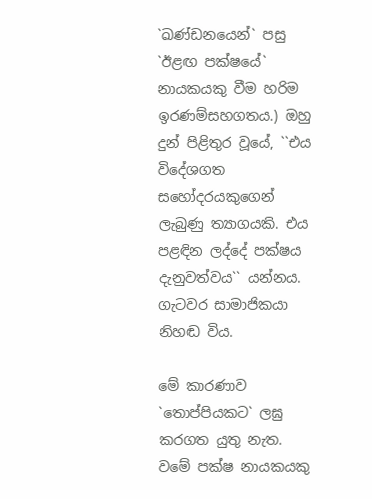`ඛණ්ඩනයෙන්` පසු `ඊළඟ පක්ෂයේ` නායකයකු වීම හරිම ඉරණම්සහගතය.) ඔහු දුන් පිළිතුර වූයේ, ``එය විදේශගත සහෝදරයකුගෙන් ලැබුණු ත්‍යාගයකි. එය පළඳින ලද්දේ පක්ෂය දැනුවත්වය`` යන්නය. ගැටවර සාමාජිකයා නිහඬ විය.

මේ කාරණාව `තොප්පියකට` ලඝු කරගත යුතු නැත. වමේ පක්ෂ නායකයකු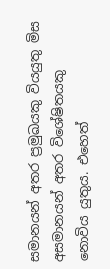සමානයන් අතර ප්‍රමුඛයකු වියයුතු මිස අසමානයන් අතර විශේෂිතයකු නොවිය යුතුය. එහෙත්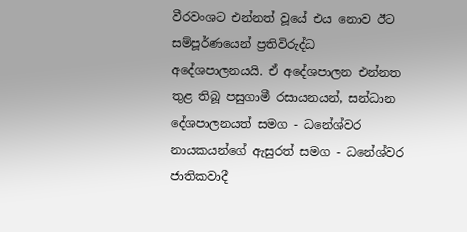වීරවංශට එන්නත් වූයේ එය නොව ඊට සම්පූර්ණයෙන් ප්‍රතිවිරුද්ධ අදේශපාලනයයි. ඒ අදේශපාලන එන්නත තුළ තිබූ පසුගාමී රසායනයන්, සන්ධාන දේශපාලනයත් සමග - ධනේශ්වර නායකයන්ගේ ඇසුරත් සමග - ධනේශ්වර ජාතිකවාදී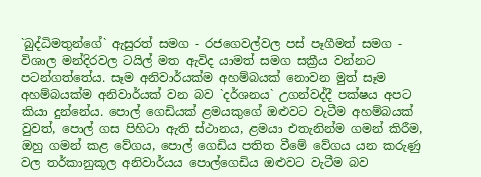`බුද්ධිමතුන්ගේ` ඇසුරත් සමග - රජගෙවල්වල පස් පෑගීමත් සමග - විශාල මන්දිරවල ටයිල් මත ඇවිද යාමත් සමග සක්‍රීය වන්නට පටන්ගත්තේය. සෑම අනිවාර්යක්ම අහම්බයක් නොවන මුත් සෑම අහම්බයක්ම අනිවාර්යක් වන බව `දර්ශනය` උගන්වද්දී පක්ෂය අපට කියා දුන්නේය. පොල් ගෙඩියක් ළමයකුගේ ඔළුවට වැටීම අහම්බයක් වුවත්, පොල් ගස පිහිටා ඇති ස්ථානය, ළමයා එතැනින්ම ගමන් කිරීම, ඔහු ගමන් කළ වේගය, පොල් ගෙඩිය පතිත වීමේ වේගය යන කරුණු වල තර්කානුකූල අනිවාර්යය පොල්ගෙඩිය ඔළුවට වැටීම බව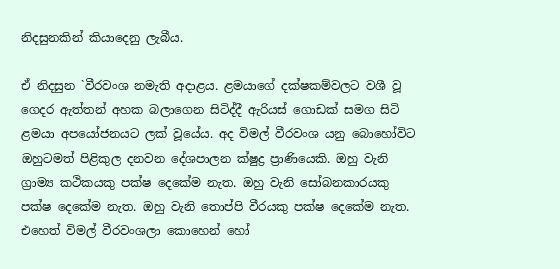නිදසුනකින් කියාදෙනු ලැබීය.

ඒ නිදසුන `වීරවංශ නමැති අදාළය. ළමයාගේ දක්ෂකම්වලට වශී වූ ගෙදර ඇත්තන් අහක බලාගෙන සිටිද්දී ඇරියස් ගොඩක් සමග සිටි ළමයා අපයෝජනයට ලක් වූයේය. අද විමල් වීරවංශ යනු බොහෝවිට ඔහුටමත් පිළිකුල දනවන දේශපාලන ක්ෂුද්‍ර ප්‍රාණියෙකි. ඔහු වැනි ග්‍රාම්‍ය කථිකයකු පක්ෂ දෙකේම නැත. ඔහු වැනි සෝබනකාරයකු පක්ෂ දෙකේම නැත. ඔහු වැනි තොප්පි වීරයකු පක්ෂ දෙකේම නැත. එහෙත් විමල් වීරවංශලා කොහෙන් හෝ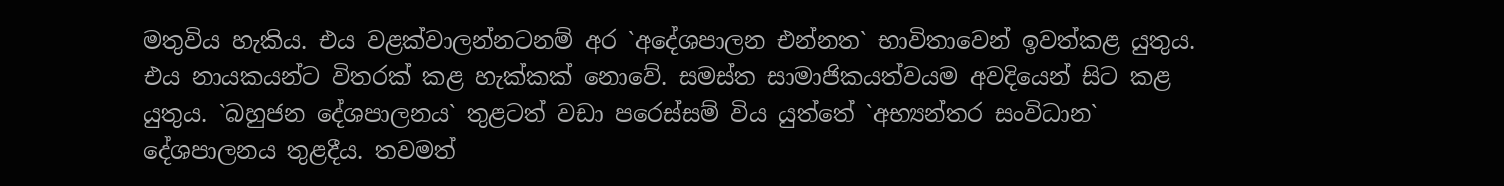මතුවිය හැකිය. එය වළක්වාලන්නටනම් අර `අදේශපාලන එන්නත` භාවිතාවෙන් ඉවත්කළ යුතුය. එය නායකයන්ට විතරක් කළ හැක්කක් නොවේ. සමස්ත සාමාජිකයත්වයම අවදියෙන් සිට කළ යුතුය. `බහුජන දේශපාලනය` තුළටත් වඩා පරෙස්සම් විය යුත්තේ `අභ්‍යන්තර සංවිධාන` දේශපාලනය තුළදීය. තවමත්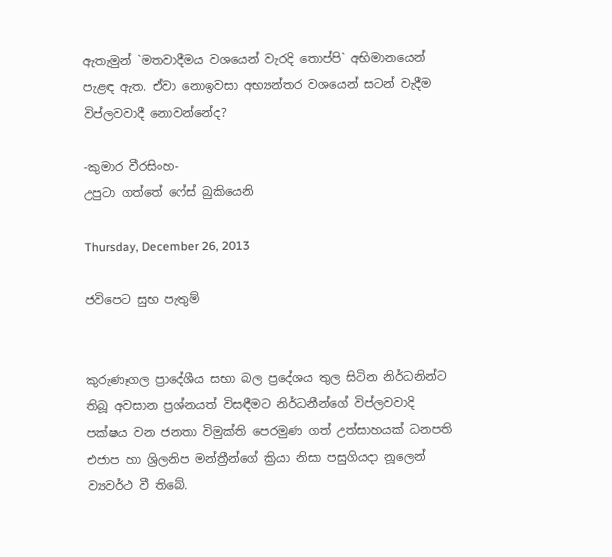ඇතැමුන් `මතවාදීමය වශයෙන් වැරදි තොප්පි` අභිමානයෙන් පැළඳ ඇත. ඒවා නොඉවසා අභ්‍යන්තර වශයෙන් සටන් වැදීම විප්ලවවාදී නොවන්නේද?

-කුමාර වීරසිංහ-
උපුටා ගත්තේ ෆේස් බුකියෙනි

Thursday, December 26, 2013

ජවිපෙට සුභ පැතුම්


කුරුණෑගල ප්‍රාදේශීය සභා බල ප්‍රදේශය තුල සිටින නිර්ධනින්ට  තිබූ අවසාන ප්‍රශ්නයත් විසඳීමට නිර්ධනීන්ගේ විප්ලවවාදි පක්ෂය වන ජනතා විමුක්ති පෙරමුණ ගත් උත්සාහයක් ධනපති එජාප හා ශ්‍රිලනිප මන්ත්‍රීන්ගේ ක්‍රියා නිසා පසුගියදා නූලෙන් ව්‍යවර්ථ වී තිබේ.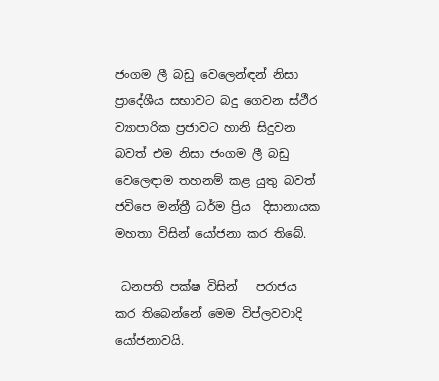ජංගම ලී බඩු වෙලෙන්ඳන් නිසා ප්‍රාදේශීය සභාවට බදු ගෙවන ස්ථීර ව්‍යාපාරික ප්‍රජාවට හානි සිදුවන බවත් එම නිසා ජංගම ලී බඩු වෙලෙඳාම තහනම් කළ යුතු බවත් ජවිපෙ මන්ත්‍රී ධර්ම ප්‍රිය  දිසානායක මහතා විසින් යෝජනා කර තිබේ.

 ධනපති පක්ෂ විසින්   පරාජය කර තිබෙන්නේ මෙම විප්ලවවාදි යෝජනාවයි.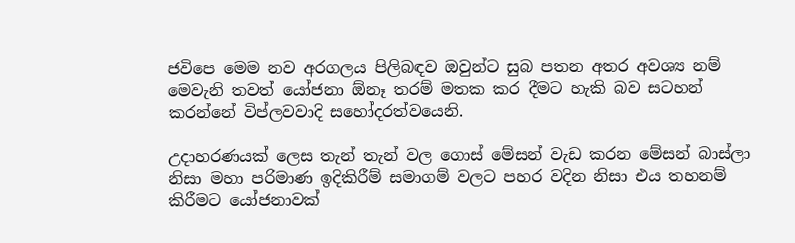ජවිපෙ මෙම නව අරගලය පිලිබඳව ඔවුන්ට සුබ පතන අතර අවශ්‍ය නම් මෙවැනි තවත් යෝජනා ඕනෑ තරම් මතක කර දීමට හැකි බව සටහන් කරන්නේ විප්ලවවාදි සහෝදරත්වයෙනි.

උදාහරණයක් ලෙස තැන් තැන් වල ගොස් මේසන් වැඩ කරන මේසන් බාස්ලා නිසා මහා පරිමාණ ඉදිකිරීම් සමාගම් වලට පහර වදින නිසා එය තහනම් කිරීමට යෝජනාවක්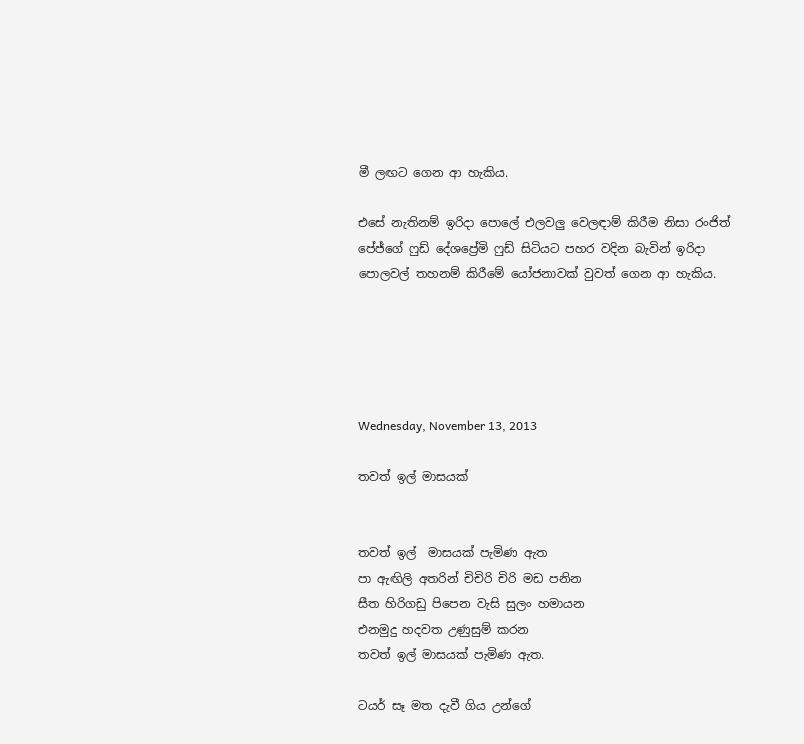මී ලඟට ගෙන ආ හැකිය.

එසේ නැතිනම් ඉරිදා පොලේ එලවලු වෙලඳාම් කිරීම නිසා රංජිත් පේජ්ගේ ෆුඩ් දේශප්‍රේමි ෆුඩ් සිටියට පහර වදින බැවින් ඉරිදා පොලවල් තහනම් කිරීමේ යෝජනාවක් වුවත් ගෙන ආ හැකිය.





Wednesday, November 13, 2013

තවත් ඉල් මාසයක්


තවත් ඉල්  මාසයක් පැමිණ ඇත
පා ඇඟිලි අතරින් චිචිරි චිරි මඩ පනින
සීත හිරිගඩු පිපෙන වැසි සුලං හමායන
එනමුදු හදවත උණුසුම් කරන
තවත් ඉල් මාසයක් පැමිණ ඇත.

ටයර් සෑ මත දැවී ගිය උන්ගේ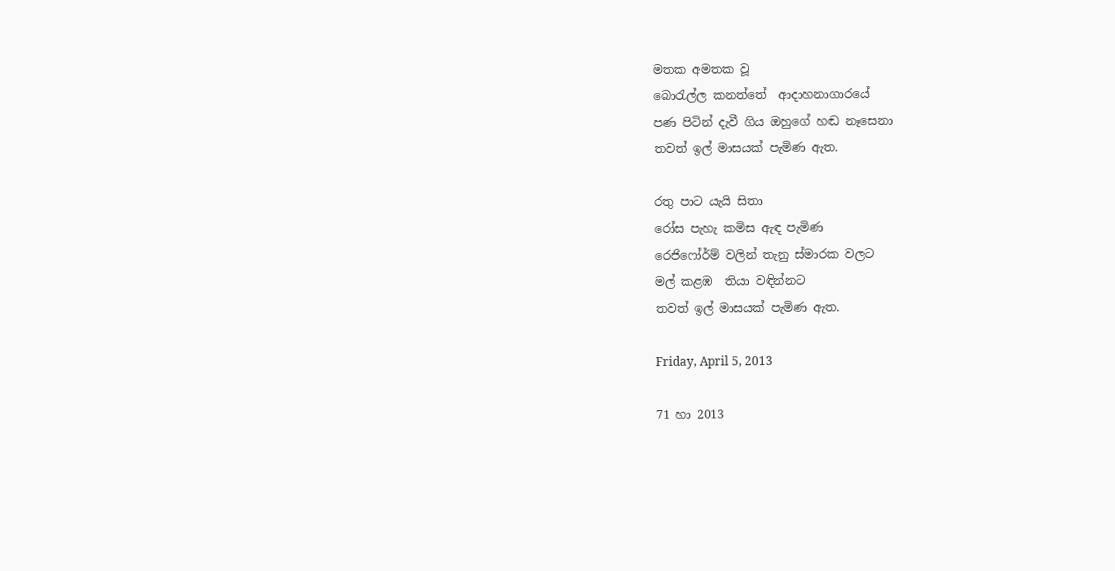මතක අමතක වූ
බො‍රැල්ල කනත්තේ  ආදාහනාගාරයේ
පණ පිටින් දැවී ගිය ඔහුගේ හඬ නෑසෙනා
තවත් ඉල් මාසයක් පැමිණ ඇත.

රතු පාට යැයි සිතා
රෝස පැහැ කමිස ඇඳ පැමිණ
රෙජිෆෝර්ම් වලින් තැනු ස්මාරක වලට
මල් කළඹ  තියා වඳින්නට
තවත් ඉල් මාසයක් පැමිණ ඇත.

Friday, April 5, 2013

71 හා 2013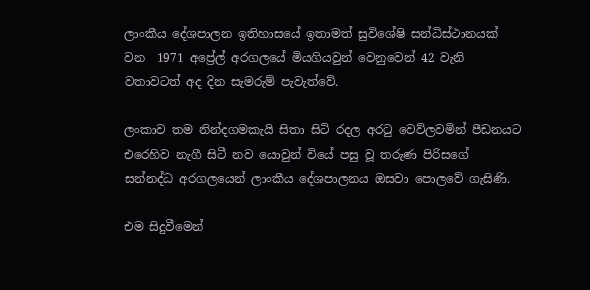ලාංකීය දේශපාලන ඉතිහාසයේ ඉතාමත් සුවිශේෂි සන්ධිස්ථානයක් වන  1971 අප්‍රේල් අරගලයේ මියගියවුන් වෙනුවෙන් 42 වැනි වතාවටත් අද දින සැමරුම් පැවැත්වේ.

ලංකාව තම නින්දගමකැයි සිතා සිටි රදල අර‍ටු වෙව්ලවමින් පීඩනයට එරෙහිව නැගී සිටී නව යොවුන් වියේ පසු වූ තරුණ පිරිසගේ සන්නද්ධ අරගලයෙන් ලාංකීය දේශපාලනය ඔසවා පොලවේ ගැසිණි.

එම සිදුවීමෙන්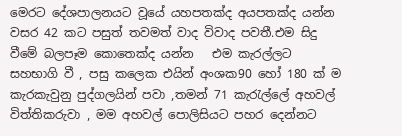මෙරට දේශපාලනයට වූයේ යහපතක්ද අයපතක්ද යන්න වසර 42 කට පසුත් තවමත් වාද විවාද පවතී.එම සිදු වීමේ බලපෑම කොතෙක්ද යන්න   එම කැරල්ලට සහභාගි වී , පසු කලෙක එයින් අංශක90 හෝ 180 ක් ම  කැරකැවුනු පුද්ගලයින් පවා ,තමන් 71 කැ‍රැල්ලේ අහවල් විත්තිකරුවා , මම අහවල් පොලිසියට පහර දෙන්නට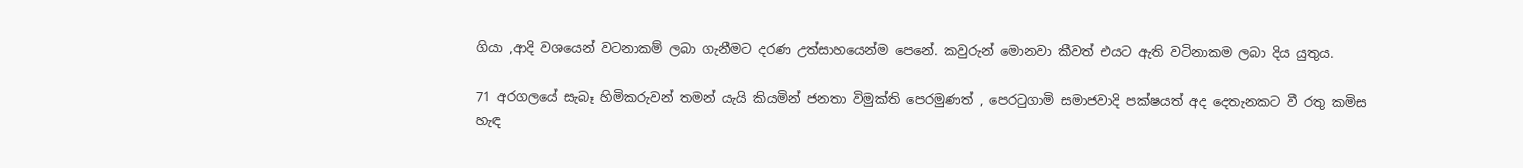ගියා ,ආදි වශයෙන් වටනාකම් ලබා ගැනීමට දරණ උත්සාහයෙන්ම පෙනේ. කවුරුන් මොනවා කීවත් එයට ඇති වටිනාකම ලබා දිය යුතුය.

71 අරගලයේ සැබෑ හිමිකරුවන් තමන් යැයි කියමින් ජනතා විමුක්ති පෙරමුණත් , පෙර‍ටුගාමි සමාජවාදි පක්ෂයත් අද දෙතැනකට වී රතු කමිස හැඳ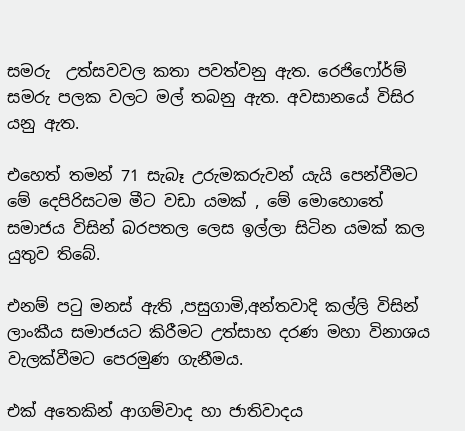සමරු  උත්සවවල කතා පවත්වනු ඇත. රෙජිෆෝර්ම් සමරු පලක වලට මල් තබනු ඇත. අවසානයේ විසිර යනු ඇත.

එහෙත් තමන් 71 සැබෑ උරුමකරුවන් යැයි පෙන්වීමට මේ දෙපිරිසටම මීට වඩා යමක් , මේ මොහොතේ සමාජය විසින් බරපතල ලෙස ඉල්ලා සිටින යමක් කල යුතුව තිබේ.

එනම් ප‍ටු මනස් ඇති ,පසුගාමි,අන්තවාදි කල්ලි විසින් ලාංකීය සමාජයට කිරීමට උත්සාහ දරණ මහා විනාශය වැලක්වීමට පෙරමුණ ගැනීමය.

එක් අතෙකින් ආගම්වාද හා ජාතිවාදය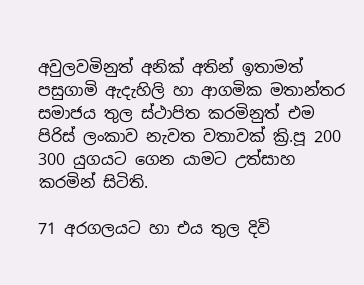අවුලවමිනුත් අනික් අතින් ඉතාමත් පසුගාමි ඇදැහිලි හා ආගමික මතාන්තර සමාජය තුල ස්ථාපිත කරමිනුත් එම පිරිස් ලංකාව නැවත වතාවක් ක්‍රි.පූ 200 300 යුගයට ගෙන යාමට උත්සාහ කරමින් සිටිති.

71 අරගලයට හා එය තුල දිවි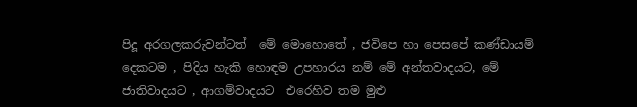පිදූ අරගලකරුවන්ටත්  මේ මොහොතේ , ජවිපෙ හා පෙසපේ කණ්ඩායම් දෙකටම , පිදිය හැකි හොඳම උපහාරය නම් මේ අන්තවාදයට, මේ ජාතිවාදයට , ආගම්වාදයට  එරෙහිව තම මුළු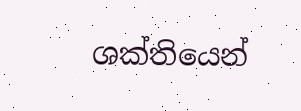ශක්තියෙන්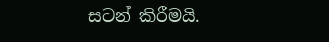සටන් කිරීමයි.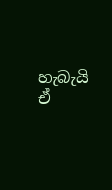හැබැයි ඒ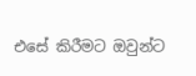එසේ කිරීමට ඔවුන්ට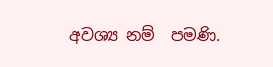අවශ්‍ය නම්  පමණි.